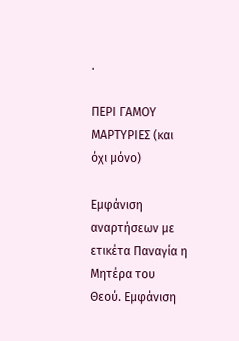.

ΠΕΡΙ ΓΑΜOY MAΡΤΥΡΙΕΣ (και όχι μόνο)

Εμφάνιση αναρτήσεων με ετικέτα Παναγία η Μητέρα του Θεού. Εμφάνιση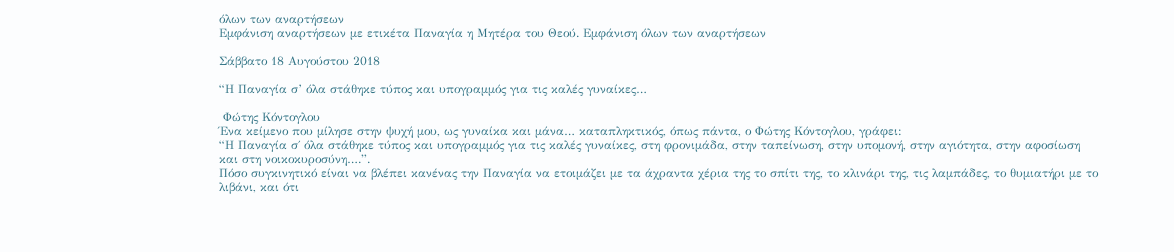όλων των αναρτήσεων
Εμφάνιση αναρτήσεων με ετικέτα Παναγία η Μητέρα του Θεού. Εμφάνιση όλων των αναρτήσεων

Σάββατο 18 Αυγούστου 2018

“Η Παναγία σ’ όλα στάθηκε τύπος και υπογραμμός για τις καλές γυναίκες…

 Φώτης Κόντογλου
Ένα κείμενο που μίλησε στην ψυχή μου, ως γυναίκα και μάνα… καταπληκτικός, όπως πάντα, ο Φώτης Κόντογλου, γράφει:
“Η Παναγία σ΄ όλα στάθηκε τύπος και υπογραμμός για τις καλές γυναίκες, στη φρονιμάδα, στην ταπείνωση, στην υπομονή, στην αγιότητα, στην αφοσίωση και στη νοικοκυροσύνη….”.
Πόσο συγκινητικό είναι να βλέπει κανένας την Παναγία να ετοιμάζει με τα άχραντα χέρια της το σπίτι της, το κλινάρι της, τις λαμπάδες, το θυμιατήρι με το λιβάνι, και ότι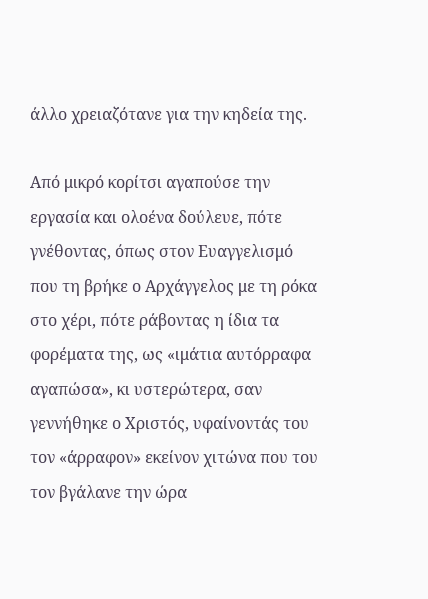άλλο χρειαζότανε για την κηδεία της.

Από μικρό κορίτσι αγαπούσε την εργασία και ολοένα δούλευε, πότε γνέθοντας, όπως στον Ευαγγελισμό που τη βρήκε ο Αρχάγγελος με τη ρόκα στο χέρι, πότε ράβοντας η ίδια τα φορέματα της, ως «ιμάτια αυτόρραφα αγαπώσα», κι υστερώτερα, σαν γεννήθηκε ο Χριστός, υφαίνοντάς του τον «άρραφον» εκείνον χιτώνα που του τον βγάλανε την ώρα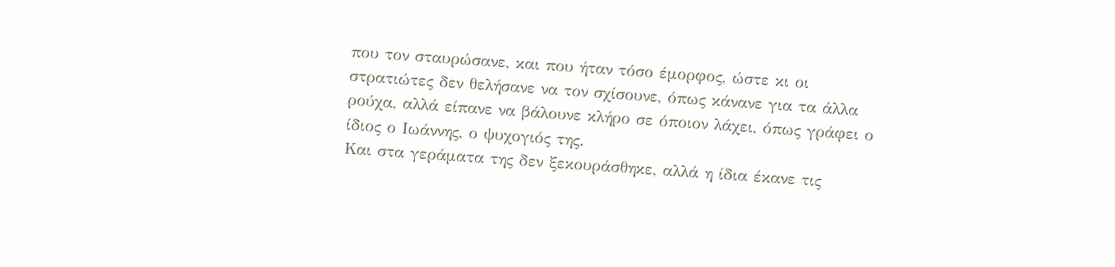που τον σταυρώσανε, και που ήταν τόσο έμορφος, ώστε κι οι στρατιώτες δεν θελήσανε να τον σχίσουνε, όπως κάνανε για τα άλλα ρούχα, αλλά είπανε να βάλουνε κλήρο σε όποιον λάχει, όπως γράφει ο ίδιος ο Ιωάννης, ο ψυχογιός της.
Και στα γεράματα της δεν ξεκουράσθηκε, αλλά η ίδια έκανε τις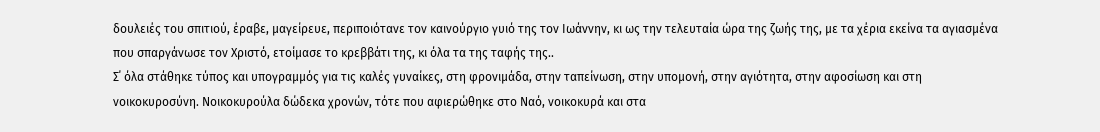δουλειές του σπιτιού, έραβε, μαγείρευε, περιποιότανε τον καινούργιο γυιό της τον Ιωάννην, κι ως την τελευταία ώρα της ζωής της, με τα χέρια εκείνα τα αγιασμένα που σπαργάνωσε τον Χριστό, ετοίμασε το κρεββάτι της, κι όλα τα της ταφής της..
Σ΄ όλα στάθηκε τύπος και υπογραμμός για τις καλές γυναίκες, στη φρονιμάδα, στην ταπείνωση, στην υπομονή, στην αγιότητα, στην αφοσίωση και στη νοικοκυροσύνη. Νοικοκυρούλα δώδεκα χρονών, τότε που αφιερώθηκε στο Ναό, νοικοκυρά και στα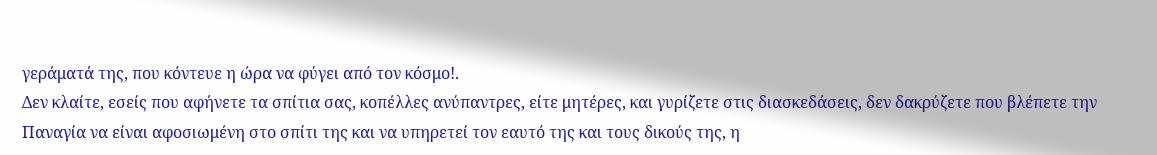γεράματά της, που κόντευε η ώρα να φύγει από τον κόσμο!.
Δεν κλαίτε, εσείς που αφήνετε τα σπίτια σας, κοπέλλες ανύπαντρες, είτε μητέρες, και γυρίζετε στις διασκεδάσεις, δεν δακρύζετε που βλέπετε την Παναγία να είναι αφοσιωμένη στο σπίτι της και να υπηρετεί τον εαυτό της και τους δικούς της, η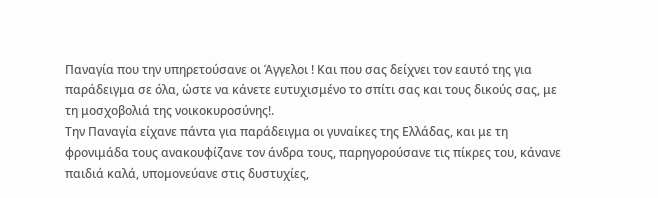Παναγία που την υπηρετούσανε οι Άγγελοι ! Και που σας δείχνει τον εαυτό της για παράδειγμα σε όλα, ώστε να κάνετε ευτυχισμένο το σπίτι σας και τους δικούς σας, με τη μοσχοβολιά της νοικοκυροσύνης!.
Την Παναγία είχανε πάντα για παράδειγμα οι γυναίκες της Ελλάδας, και με τη φρονιμάδα τους ανακουφίζανε τον άνδρα τους, παρηγορούσανε τις πίκρες του, κάνανε παιδιά καλά, υπομονεύανε στις δυστυχίες,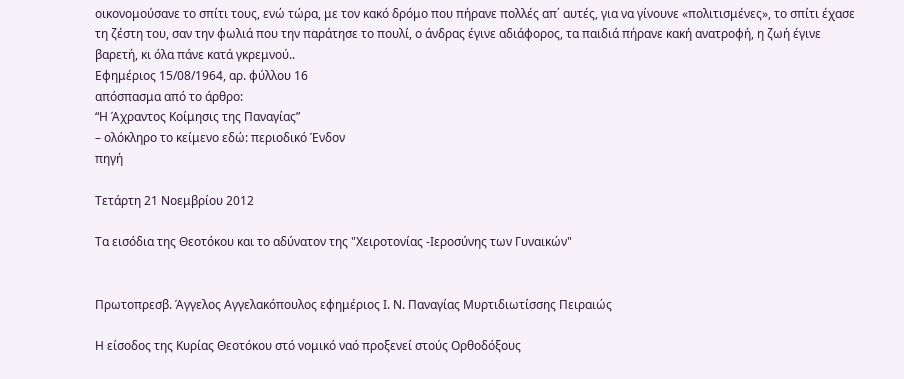οικονομούσανε το σπίτι τους, ενώ τώρα, με τον κακό δρόμο που πήρανε πολλές απ΄ αυτές, για να γίνουνε «πολιτισμένες», το σπίτι έχασε τη ζέστη του, σαν την φωλιά που την παράτησε το πουλί, ο άνδρας έγινε αδιάφορος, τα παιδιά πήρανε κακή ανατροφή, η ζωή έγινε βαρετή, κι όλα πάνε κατά γκρεμνού..
Εφημέριος 15/08/1964, αρ. φύλλου 16
απόσπασμα από το άρθρο:
“Η Άχραντος Κοίμησις της Παναγίας”
– ολόκληρο το κείμενο εδώ: περιοδικό Ένδον
πηγή

Τετάρτη 21 Νοεμβρίου 2012

Τα εισόδια της Θεοτόκου και το αδύνατον της "Χειροτονίας -Ιεροσύνης των Γυναικών"


Πρωτοπρεσβ. Άγγελος Αγγελακόπουλος εφημέριος Ι. Ν. Παναγίας Μυρτιδιωτίσσης Πειραιώς

Η είσοδος της Κυρίας Θεοτόκου στό νομικό ναό προξενεί στούς Ορθοδόξους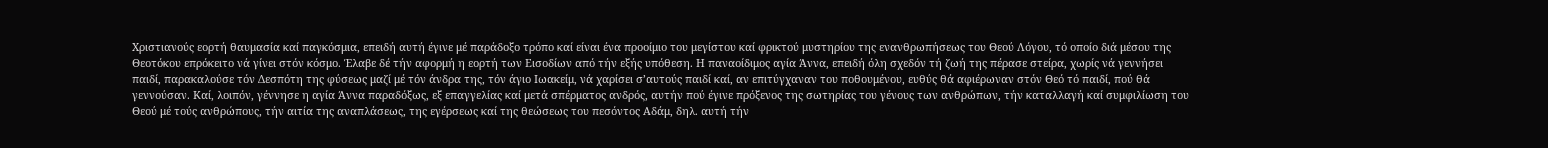Χριστιανούς εορτή θαυμασία καί παγκόσμια, επειδή αυτή έγινε μέ παράδοξο τρόπο καί είναι ένα προοίμιο του μεγίστου καί φρικτού μυστηρίου της ενανθρωπήσεως του Θεού Λόγου, τό οποίο διά μέσου της Θεοτόκου επρόκειτο νά γίνει στόν κόσμο. Έλαβε δέ τήν αφορμή η εορτή των Εισοδίων από τήν εξής υπόθεση. Η παναοίδιμος αγία Άννα, επειδή όλη σχεδόν τή ζωή της πέρασε στείρα, χωρίς νά γεννήσει παιδί, παρακαλούσε τόν Δεσπότη της φύσεως μαζί μέ τόν άνδρα της, τόν άγιο Ιωακείμ, νά χαρίσει σ’αυτούς παιδί καί, αν επιτύγχαναν του ποθουμένου, ευθύς θά αφιέρωναν στόν Θεό τό παιδί, πού θά γεννούσαν. Καί, λοιπόν, γέννησε η αγία Άννα παραδόξως, εξ επαγγελίας καί μετά σπέρματος ανδρός, αυτήν πού έγινε πρόξενος της σωτηρίας του γένους των ανθρώπων, τήν καταλλαγή καί συμφιλίωση του Θεού μέ τούς ανθρώπους, τήν αιτία της αναπλάσεως, της εγέρσεως καί της θεώσεως του πεσόντος Αδάμ, δηλ. αυτή τήν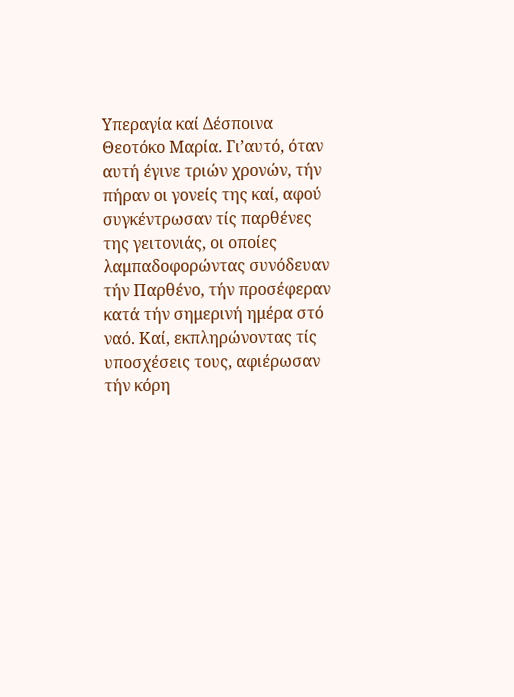Υπεραγία καί Δέσποινα Θεοτόκο Μαρία. Γι’αυτό, όταν αυτή έγινε τριών χρονών, τήν πήραν οι γονείς της καί, αφού συγκέντρωσαν τίς παρθένες της γειτονιάς, οι οποίες λαμπαδοφορώντας συνόδευαν τήν Παρθένο, τήν προσέφεραν κατά τήν σημερινή ημέρα στό ναό. Καί, εκπληρώνοντας τίς υποσχέσεις τους, αφιέρωσαν τήν κόρη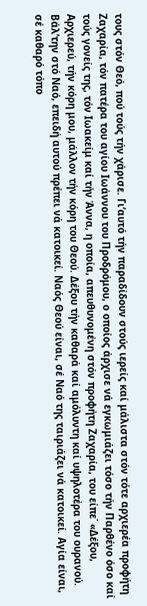τους στόν Θεό, πού τούς τήν χάρισε. Γι’αυτό τήν παραδίδουν στούς ιερείς καί μάλιστα στόν τότε αρχιερέα προφήτη Ζαχαρία, τόν πατέρα του αγίου Ιωάννου του Προδρόμου, ο οποίος άρχισε νά εγκωμιάζει τόσο τήν Παρθένο όσο καί τούς γονείς της, τόν Ιωακείμ καί τήν Άννα, η οποία, απευθυνομένη στόν προφήτη Ζαχαρία, του είπε˙ «Δέξου, Αρχιερεύ, τήν κόρη μου, μάλλον τήν κόρη του Θεού. Δέξου τήν καθαρά καί αμόλυντη καί υψηλοτέρα του ουρανού. Βάλ’την στό Ναό, επειδή αυτού πρέπει νά κατοικεί. Ναός Θεού είναι, σέ Ναό της ταιριάζει νά κατοικεί. Αγία είναι, σέ καθαρό τόπο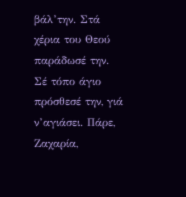βάλ’την. Στά χέρια του Θεού παράδωσέ την. Σέ τόπο άγιο πρόσθεσέ την, γιά ν’αγιάσει. Πάρε, Ζαχαρία,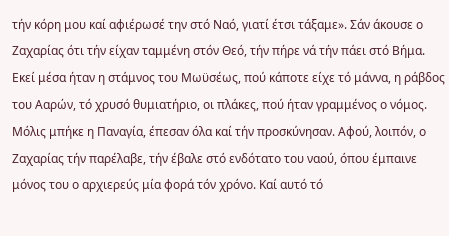τήν κόρη μου καί αφιέρωσέ την στό Ναό, γιατί έτσι τάξαμε». Σάν άκουσε ο Ζαχαρίας ότι τήν είχαν ταμμένη στόν Θεό, τήν πήρε νά τήν πάει στό Βήμα. Εκεί μέσα ήταν η στάμνος του Μωϋσέως, πού κάποτε είχε τό μάννα, η ράβδος του Ααρών, τό χρυσό θυμιατήριο, οι πλάκες, πού ήταν γραμμένος ο νόμος. Μόλις μπήκε η Παναγία, έπεσαν όλα καί τήν προσκύνησαν. Αφού, λοιπόν, ο Ζαχαρίας τήν παρέλαβε, τήν έβαλε στό ενδότατο του ναού, όπου έμπαινε μόνος του ο αρχιερεύς μία φορά τόν χρόνο. Καί αυτό τό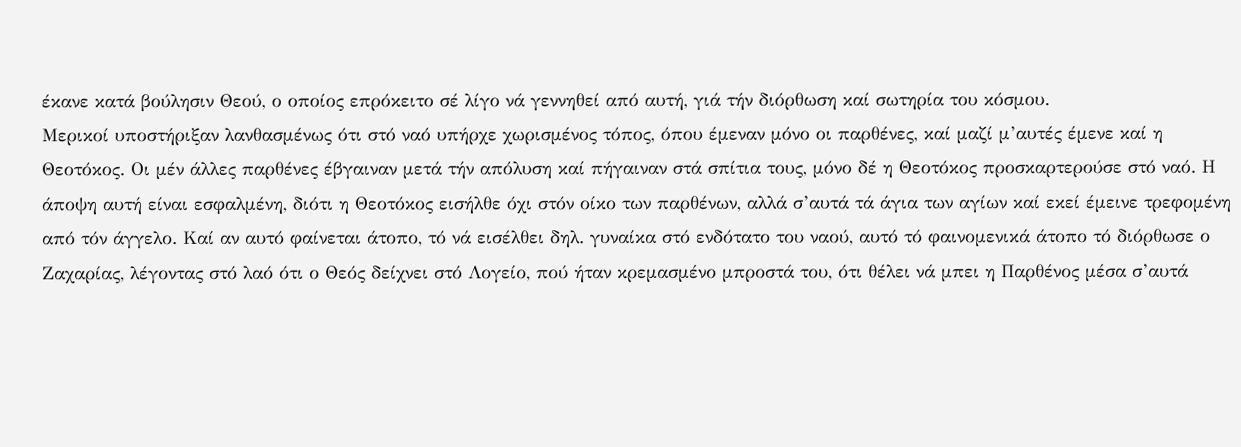έκανε κατά βούλησιν Θεού, ο οποίος επρόκειτο σέ λίγο νά γεννηθεί από αυτή, γιά τήν διόρθωση καί σωτηρία του κόσμου.
Μερικοί υποστήριξαν λανθασμένως ότι στό ναό υπήρχε χωρισμένος τόπος, όπου έμεναν μόνο οι παρθένες, καί μαζί μ’αυτές έμενε καί η Θεοτόκος. Οι μέν άλλες παρθένες έβγαιναν μετά τήν απόλυση καί πήγαιναν στά σπίτια τους, μόνο δέ η Θεοτόκος προσκαρτερούσε στό ναό. Η άποψη αυτή είναι εσφαλμένη, διότι η Θεοτόκος εισήλθε όχι στόν οίκο των παρθένων, αλλά σ’αυτά τά άγια των αγίων καί εκεί έμεινε τρεφομένη από τόν άγγελο. Καί αν αυτό φαίνεται άτοπο, τό νά εισέλθει δηλ. γυναίκα στό ενδότατο του ναού, αυτό τό φαινομενικά άτοπο τό διόρθωσε ο Ζαχαρίας, λέγοντας στό λαό ότι ο Θεός δείχνει στό Λογείο, πού ήταν κρεμασμένο μπροστά του, ότι θέλει νά μπει η Παρθένος μέσα σ’αυτά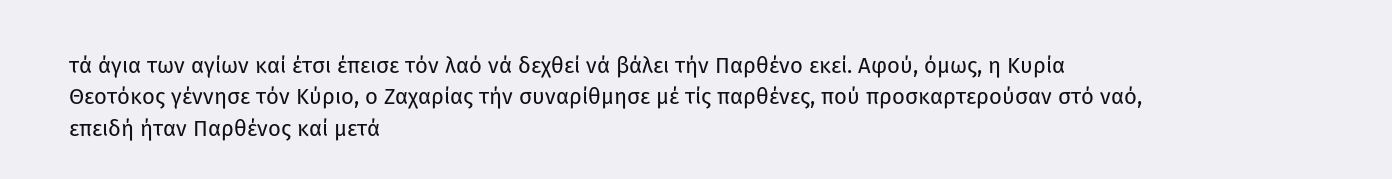τά άγια των αγίων καί έτσι έπεισε τόν λαό νά δεχθεί νά βάλει τήν Παρθένο εκεί. Αφού, όμως, η Κυρία Θεοτόκος γέννησε τόν Κύριο, ο Ζαχαρίας τήν συναρίθμησε μέ τίς παρθένες, πού προσκαρτερούσαν στό ναό, επειδή ήταν Παρθένος καί μετά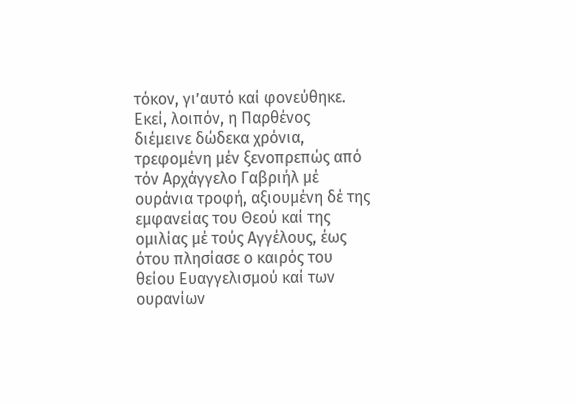τόκον, γι’αυτό καί φονεύθηκε.
Εκεί, λοιπόν, η Παρθένος διέμεινε δώδεκα χρόνια, τρεφομένη μέν ξενοπρεπώς από τόν Αρχάγγελο Γαβριήλ μέ ουράνια τροφή, αξιουμένη δέ της εμφανείας του Θεού καί της ομιλίας μέ τούς Αγγέλους, έως ότου πλησίασε ο καιρός του θείου Ευαγγελισμού καί των ουρανίων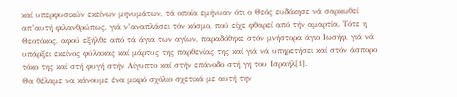καί υπερφυσικών εκείνων μηνυμάτων, τά οποία εμήνυαν ότι ο Θεός ευδόκησε νά σαρκωθεί απ’αυτή φιλανθρώπως, γιά ν’αναπλάσει τόν κόσμο, πού είχε φθαρεί από τήν αμαρτία. Τότε η Θεοτόκος, αφού εξήλθε από τά άγια των αγίων, παραδόθηκε στόν μνήστορα άγιο Ιωσήφ, γιά νά υπάρξει εκείνος φύλακας καί μάρτυς της παρθενίας της καί γιά νά υπηρετήσει καί στόν άσπορο τόκο της καί στή φυγή στήν Αίγυπτο καί στήν επάνοδο στή γη του Ισραήλ[1].
Θα θέλαμε να κάνουμε ένα μικρό σχόλιο σχετικά με αυτή την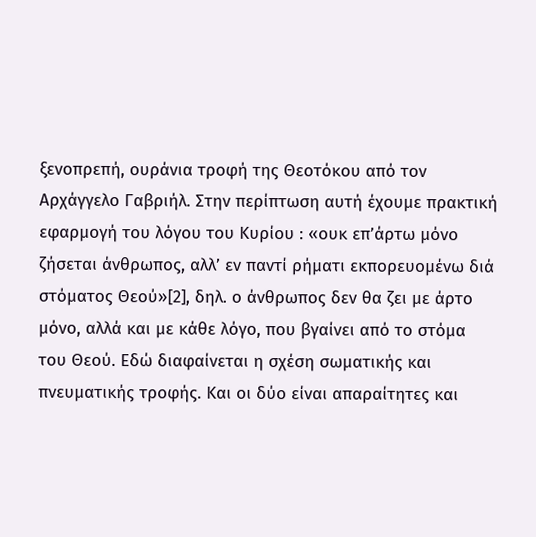ξενοπρεπή, ουράνια τροφή της Θεοτόκου από τον Αρχάγγελο Γαβριήλ. Στην περίπτωση αυτή έχουμε πρακτική εφαρμογή του λόγου του Κυρίου : «ουκ επ’άρτω μόνο ζήσεται άνθρωπος, αλλ’ εν παντί ρήματι εκπορευομένω διά στόματος Θεού»[2], δηλ. ο άνθρωπος δεν θα ζει με άρτο μόνο, αλλά και με κάθε λόγο, που βγαίνει από το στόμα του Θεού. Εδώ διαφαίνεται η σχέση σωματικής και πνευματικής τροφής. Και οι δύο είναι απαραίτητες και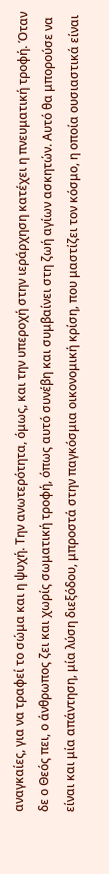αναγκαίες, για να τραφεί το σώμα και η ψυχή. Την ανωτερότητα, όμως, και την υπεροχή στην ιεράρχηση κατέχει η πνευματική τροφή. Όταν δε ο Θεός πει, ο άνθρωπος ζει και χωρίς σωματική τροφή, όπως αυτό συνέβη και συμβαίνει στη ζωή αγίων ασκητών. Αυτό θα μπορούσε να είναι και μία απάντηση, μία λύση διεξόδου, μπροστά στην παγκόσμια οικονομική κρίση, που μαστίζει τον κόσμο, η οποία ουσιαστικά είναι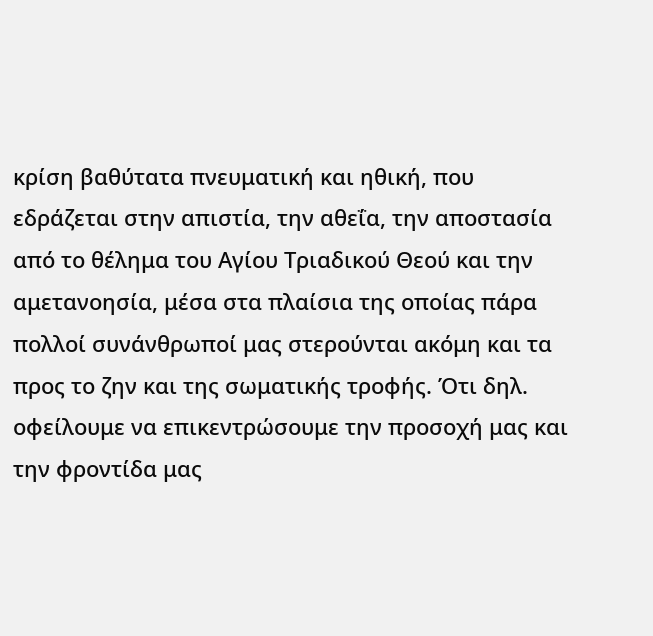κρίση βαθύτατα πνευματική και ηθική, που εδράζεται στην απιστία, την αθεΐα, την αποστασία από το θέλημα του Αγίου Τριαδικού Θεού και την αμετανοησία, μέσα στα πλαίσια της οποίας πάρα πολλοί συνάνθρωποί μας στερούνται ακόμη και τα προς το ζην και της σωματικής τροφής. Ότι δηλ. οφείλουμε να επικεντρώσουμε την προσοχή μας και την φροντίδα μας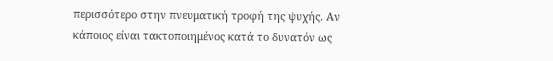περισσότερο στην πνευματική τροφή της ψυχής. Αν κάποιος είναι τακτοποιημένος κατά το δυνατόν ως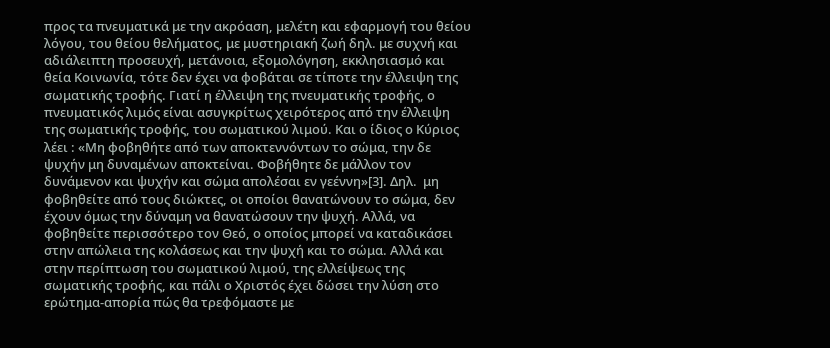προς τα πνευματικά με την ακρόαση, μελέτη και εφαρμογή του θείου λόγου, του θείου θελήματος, με μυστηριακή ζωή δηλ. με συχνή και αδιάλειπτη προσευχή, μετάνοια, εξομολόγηση, εκκλησιασμό και θεία Κοινωνία, τότε δεν έχει να φοβάται σε τίποτε την έλλειψη της σωματικής τροφής. Γιατί η έλλειψη της πνευματικής τροφής, ο πνευματικός λιμός είναι ασυγκρίτως χειρότερος από την έλλειψη της σωματικής τροφής, του σωματικού λιμού. Και ο ίδιος ο Κύριος λέει : «Μη φοβηθήτε από των αποκτεννόντων το σώμα, την δε ψυχήν μη δυναμένων αποκτείναι. Φοβήθητε δε μάλλον τον δυνάμενον και ψυχήν και σώμα απολέσαι εν γεέννη»[3]. Δηλ.  μη φοβηθείτε από τους διώκτες, οι οποίοι θανατώνουν το σώμα, δεν έχουν όμως την δύναμη να θανατώσουν την ψυχή. Αλλά, να φοβηθείτε περισσότερο τον Θεό, ο οποίος μπορεί να καταδικάσει στην απώλεια της κολάσεως και την ψυχή και το σώμα. Αλλά και στην περίπτωση του σωματικού λιμού, της ελλείψεως της σωματικής τροφής, και πάλι ο Χριστός έχει δώσει την λύση στο ερώτημα-απορία πώς θα τρεφόμαστε με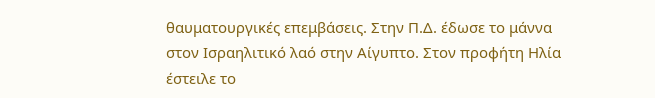θαυματουργικές επεμβάσεις. Στην Π.Δ. έδωσε το μάννα στον Ισραηλιτικό λαό στην Αίγυπτο. Στον προφήτη Ηλία έστειλε το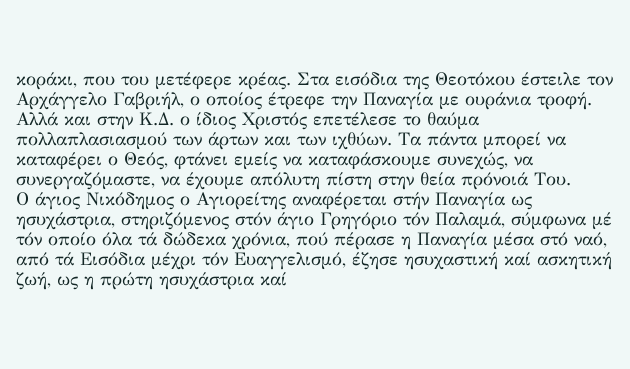κοράκι, που του μετέφερε κρέας. Στα εισόδια της Θεοτόκου έστειλε τον Αρχάγγελο Γαβριήλ, ο οποίος έτρεφε την Παναγία με ουράνια τροφή. Αλλά και στην Κ.Δ. ο ίδιος Χριστός επετέλεσε το θαύμα πολλαπλασιασμού των άρτων και των ιχθύων. Τα πάντα μπορεί να καταφέρει ο Θεός, φτάνει εμείς να καταφάσκουμε συνεχώς, να συνεργαζόμαστε, να έχουμε απόλυτη πίστη στην θεία πρόνοιά Του.
Ο άγιος Νικόδημος ο Αγιορείτης αναφέρεται στήν Παναγία ως ησυχάστρια, στηριζόμενος στόν άγιο Γρηγόριο τόν Παλαμά, σύμφωνα μέ τόν οποίο όλα τά δώδεκα χρόνια, πού πέρασε η Παναγία μέσα στό ναό, από τά Εισόδια μέχρι τόν Ευαγγελισμό, έζησε ησυχαστική καί ασκητική ζωή, ως η πρώτη ησυχάστρια καί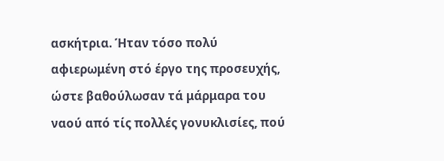ασκήτρια. Ήταν τόσο πολύ αφιερωμένη στό έργο της προσευχής, ώστε βαθούλωσαν τά μάρμαρα του ναού από τίς πολλές γονυκλισίες, πού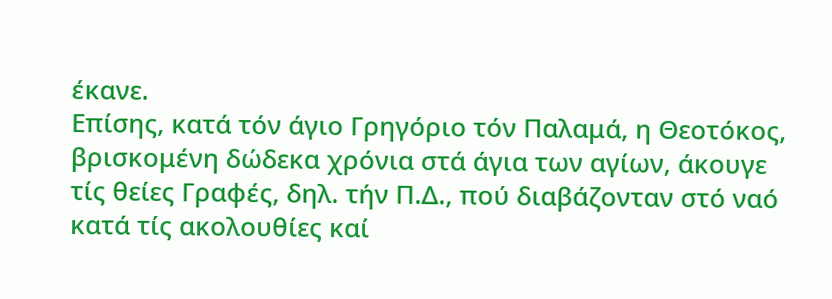έκανε.
Επίσης, κατά τόν άγιο Γρηγόριο τόν Παλαμά, η Θεοτόκος, βρισκομένη δώδεκα χρόνια στά άγια των αγίων, άκουγε τίς θείες Γραφές, δηλ. τήν Π.Δ., πού διαβάζονταν στό ναό κατά τίς ακολουθίες καί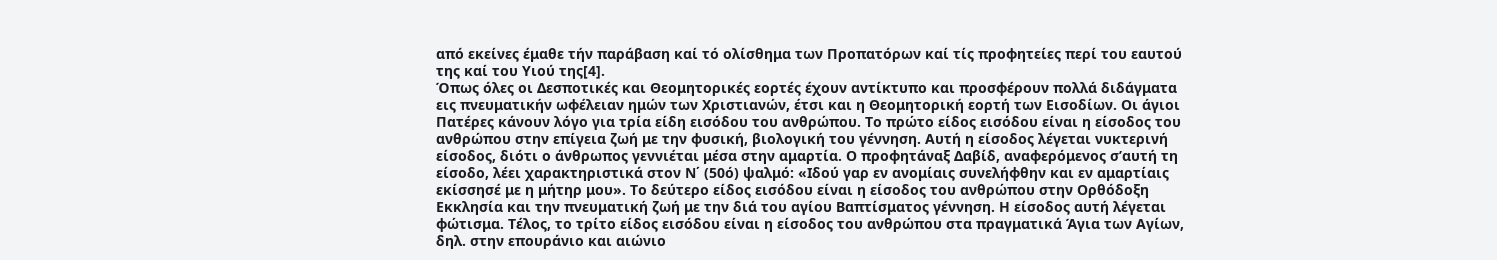από εκείνες έμαθε τήν παράβαση καί τό ολίσθημα των Προπατόρων καί τίς προφητείες περί του εαυτού της καί του Υιού της[4].
Όπως όλες οι Δεσποτικές και Θεομητορικές εορτές έχουν αντίκτυπο και προσφέρουν πολλά διδάγματα εις πνευματικήν ωφέλειαν ημών των Χριστιανών, έτσι και η Θεομητορική εορτή των Εισοδίων. Οι άγιοι Πατέρες κάνουν λόγο για τρία είδη εισόδου του ανθρώπου. Το πρώτο είδος εισόδου είναι η είσοδος του ανθρώπου στην επίγεια ζωή με την φυσική, βιολογική του γέννηση. Αυτή η είσοδος λέγεται νυκτερινή είσοδος, διότι ο άνθρωπος γεννιέται μέσα στην αμαρτία. Ο προφητάναξ Δαβίδ, αναφερόμενος σ’αυτή τη είσοδο, λέει χαρακτηριστικά στον Ν΄ (50ό) ψαλμό: «Ιδού γαρ εν ανομίαις συνελήφθην και εν αμαρτίαις εκίσσησέ με η μήτηρ μου». Το δεύτερο είδος εισόδου είναι η είσοδος του ανθρώπου στην Ορθόδοξη Εκκλησία και την πνευματική ζωή με την διά του αγίου Βαπτίσματος γέννηση. Η είσοδος αυτή λέγεται φώτισμα. Τέλος, το τρίτο είδος εισόδου είναι η είσοδος του ανθρώπου στα πραγματικά Άγια των Αγίων, δηλ. στην επουράνιο και αιώνιο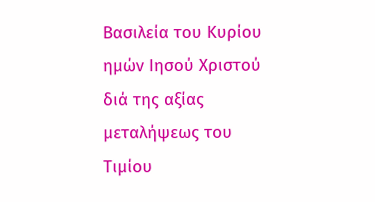Βασιλεία του Κυρίου ημών Ιησού Χριστού διά της αξίας μεταλήψεως του Τιμίου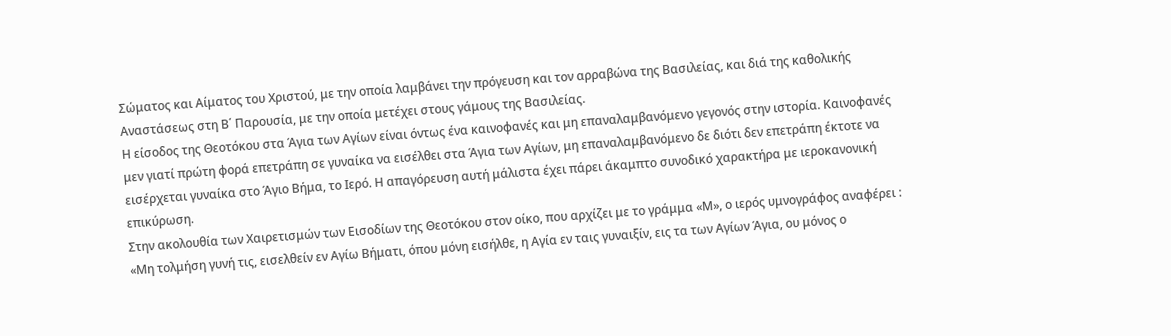Σώματος και Αίματος του Χριστού, με την οποία λαμβάνει την πρόγευση και τον αρραβώνα της Βασιλείας, και διά της καθολικής Αναστάσεως στη Β΄ Παρουσία, με την οποία μετέχει στους γάμους της Βασιλείας.
Η είσοδος της Θεοτόκου στα Άγια των Αγίων είναι όντως ένα καινοφανές και μη επαναλαμβανόμενο γεγονός στην ιστορία. Καινοφανές μεν γιατί πρώτη φορά επετράπη σε γυναίκα να εισέλθει στα Άγια των Αγίων, μη επαναλαμβανόμενο δε διότι δεν επετράπη έκτοτε να εισέρχεται γυναίκα στο Άγιο Βήμα, το Ιερό. Η απαγόρευση αυτή μάλιστα έχει πάρει άκαμπτο συνοδικό χαρακτήρα με ιεροκανονική επικύρωση.
Στην ακολουθία των Χαιρετισμών των Εισοδίων της Θεοτόκου στον οίκο, που αρχίζει με το γράμμα «Μ», ο ιερός υμνογράφος αναφέρει : «Μη τολμήση γυνή τις, εισελθείν εν Αγίω Βήματι, όπου μόνη εισήλθε, η Αγία εν ταις γυναιξίν, εις τα των Αγίων Άγια, ου μόνος ο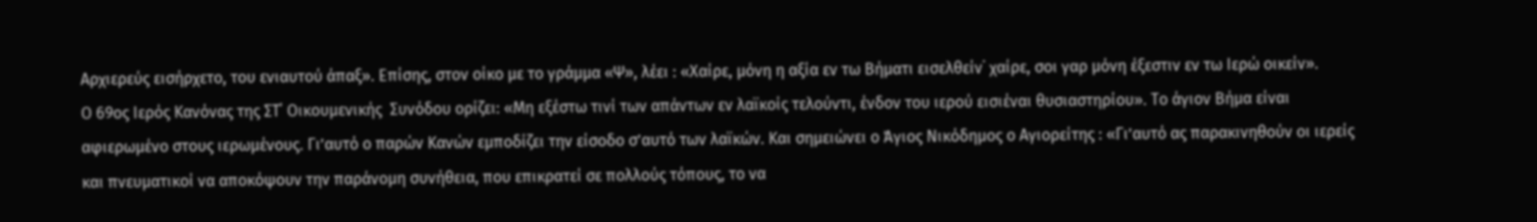Αρχιερεύς εισήρχετο, του ενιαυτού άπαξ». Επίσης, στον οίκο με το γράμμα «Ψ», λέει : «Χαίρε, μόνη η αξία εν τω Βήματι εισελθείν˙ χαίρε, σοι γαρ μόνη έξεστιν εν τω Ιερώ οικείν».
Ο 69ος Ιερός Κανόνας της ΣΤ΄ Οικουμενικής  Συνόδου ορίζει: «Μη εξέστω τινί των απάντων εν λαϊκοίς τελούντι, ένδον του ιερού εισιέναι θυσιαστηρίου». Το άγιον Βήμα είναι αφιερωμένο στους ιερωμένους. Γι’αυτό ο παρών Κανών εμποδίζει την είσοδο σ’αυτό των λαϊκών. Και σημειώνει ο Άγιος Νικόδημος ο Αγιορείτης : «Γι’αυτό ας παρακινηθούν οι ιερείς και πνευματικοί να αποκόψουν την παράνομη συνήθεια, που επικρατεί σε πολλούς τόπους, το να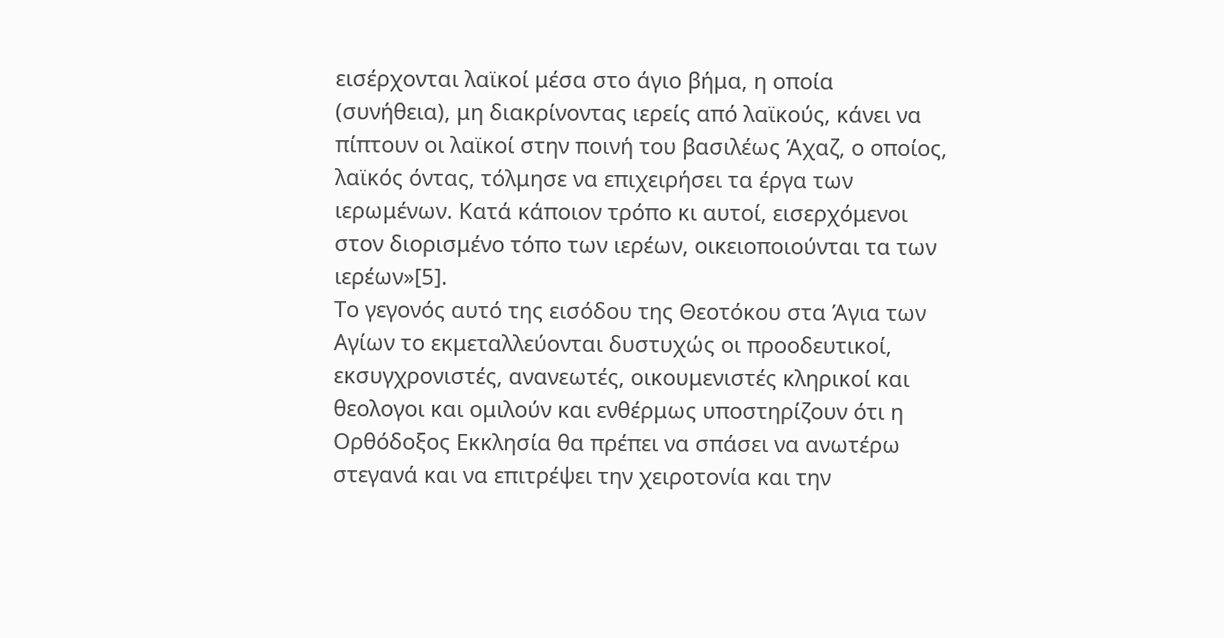εισέρχονται λαϊκοί μέσα στο άγιο βήμα, η οποία (συνήθεια), μη διακρίνοντας ιερείς από λαϊκούς, κάνει να πίπτουν οι λαϊκοί στην ποινή του βασιλέως Άχαζ, ο οποίος, λαϊκός όντας, τόλμησε να επιχειρήσει τα έργα των ιερωμένων. Κατά κάποιον τρόπο κι αυτοί, εισερχόμενοι στον διορισμένο τόπο των ιερέων, οικειοποιούνται τα των ιερέων»[5].
Το γεγονός αυτό της εισόδου της Θεοτόκου στα Άγια των Αγίων το εκμεταλλεύονται δυστυχώς οι προοδευτικοί, εκσυγχρονιστές, ανανεωτές, οικουμενιστές κληρικοί και θεολογοι και ομιλούν και ενθέρμως υποστηρίζουν ότι η Ορθόδοξος Εκκλησία θα πρέπει να σπάσει να ανωτέρω στεγανά και να επιτρέψει την χειροτονία και την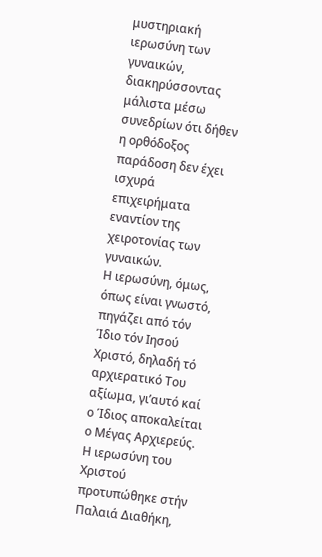μυστηριακή ιερωσύνη των γυναικών, διακηρύσσοντας μάλιστα μέσω συνεδρίων ότι δήθεν η ορθόδοξος παράδοση δεν έχει ισχυρά επιχειρήματα εναντίον της χειροτονίας των γυναικών.
Η ιερωσύνη, όμως, όπως είναι γνωστό, πηγάζει από τόν Ίδιο τόν Ιησού Χριστό, δηλαδή τό αρχιερατικό Του αξίωμα, γι’αυτό καί ο Ίδιος αποκαλείται ο Μέγας Αρχιερεύς. Η ιερωσύνη του Χριστού προτυπώθηκε στήν Παλαιά Διαθήκη,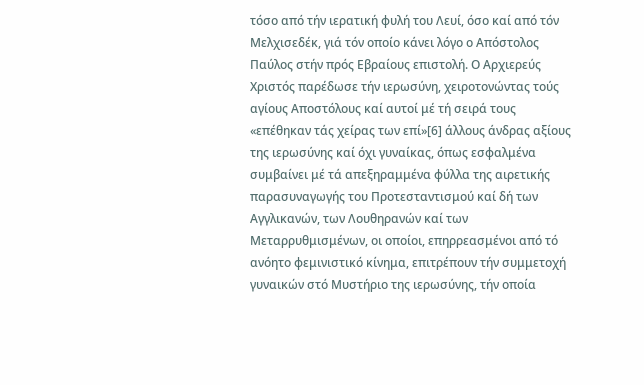τόσο από τήν ιερατική φυλή του Λευί, όσο καί από τόν Μελχισεδέκ, γιά τόν οποίο κάνει λόγο ο Απόστολος Παύλος στήν πρός Εβραίους επιστολή. Ο Αρχιερεύς Χριστός παρέδωσε τήν ιερωσύνη, χειροτονώντας τούς αγίους Αποστόλους καί αυτοί μέ τή σειρά τους «επέθηκαν τάς χείρας των επί»[6] άλλους άνδρας αξίους της ιερωσύνης καί όχι γυναίκας, όπως εσφαλμένα συμβαίνει μέ τά απεξηραμμένα φύλλα της αιρετικής παρασυναγωγής του Προτεσταντισμού καί δή των Αγγλικανών, των Λουθηρανών καί των Μεταρρυθμισμένων, οι οποίοι, επηρρεασμένοι από τό ανόητο φεμινιστικό κίνημα, επιτρέπουν τήν συμμετοχή γυναικών στό Μυστήριο της ιερωσύνης, τήν οποία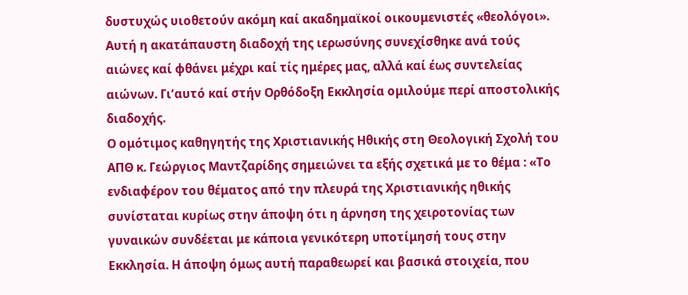δυστυχώς υιοθετούν ακόμη καί ακαδημαϊκοί οικουμενιστές «θεολόγοι». Αυτή η ακατάπαυστη διαδοχή της ιερωσύνης συνεχίσθηκε ανά τούς αιώνες καί φθάνει μέχρι καί τίς ημέρες μας, αλλά καί έως συντελείας αιώνων. Γι’αυτό καί στήν Ορθόδοξη Εκκλησία ομιλούμε περί αποστολικής διαδοχής.
Ο ομότιμος καθηγητής της Χριστιανικής Ηθικής στη Θεολογική Σχολή του ΑΠΘ κ. Γεώργιος Μαντζαρίδης σημειώνει τα εξής σχετικά με το θέμα : «Το ενδιαφέρον του θέματος από την πλευρά της Χριστιανικής ηθικής συνίσταται κυρίως στην άποψη ότι η άρνηση της χειροτονίας των γυναικών συνδέεται με κάποια γενικότερη υποτίμησή τους στην Εκκλησία. Η άποψη όμως αυτή παραθεωρεί και βασικά στοιχεία, που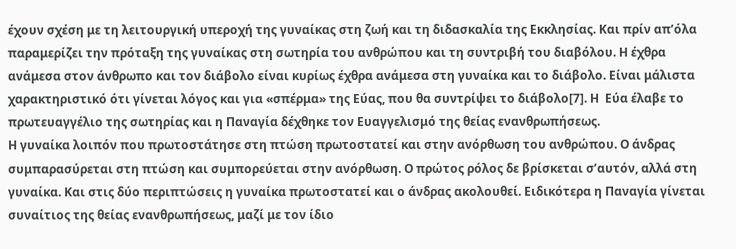έχουν σχέση με τη λειτουργική υπεροχή της γυναίκας στη ζωή και τη διδασκαλία της Εκκλησίας. Και πρίν απ’όλα παραμερίζει την πρόταξη της γυναίκας στη σωτηρία του ανθρώπου και τη συντριβή του διαβόλου. Η έχθρα ανάμεσα στον άνθρωπο και τον διάβολο είναι κυρίως έχθρα ανάμεσα στη γυναίκα και το διάβολο. Είναι μάλιστα χαρακτηριστικό ότι γίνεται λόγος και για «σπέρμα» της Εύας, που θα συντρίψει το διάβολο[7]. Η  Εύα έλαβε το πρωτευαγγέλιο της σωτηρίας και η Παναγία δέχθηκε τον Ευαγγελισμό της θείας ενανθρωπήσεως.
Η γυναίκα λοιπόν που πρωτοστάτησε στη πτώση πρωτοστατεί και στην ανόρθωση του ανθρώπου. Ο άνδρας συμπαρασύρεται στη πτώση και συμπορεύεται στην ανόρθωση. Ο πρώτος ρόλος δε βρίσκεται σ’αυτόν, αλλά στη γυναίκα. Και στις δύο περιπτώσεις η γυναίκα πρωτοστατεί και ο άνδρας ακολουθεί. Ειδικότερα η Παναγία γίνεται συναίτιος της θείας ενανθρωπήσεως, μαζί με τον ίδιο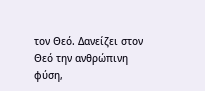τον Θεό. Δανείζει στον Θεό την ανθρώπινη φύση,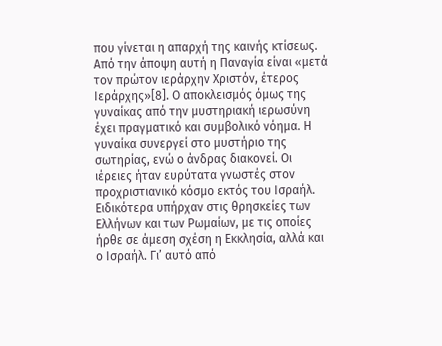που γίνεται η απαρχή της καινής κτίσεως. Από την άποψη αυτή η Παναγία είναι «μετά τον πρώτον ιεράρχην Χριστόν, έτερος Ιεράρχης»[8]. Ο αποκλεισμός όμως της γυναίκας από την μυστηριακή ιερωσύνη έχει πραγματικό και συμβολικό νόημα. Η γυναίκα συνεργεί στο μυστήριο της σωτηρίας, ενώ ο άνδρας διακονεί. Οι ιέρειες ήταν ευρύτατα γνωστές στον προχριστιανικό κόσμο εκτός του Ισραήλ. Ειδικότερα υπήρχαν στις θρησκείες των Ελλήνων και των Ρωμαίων, με τις οποίες ήρθε σε άμεση σχέση η Εκκλησία, αλλά και ο Ισραήλ. Γι’ αυτό από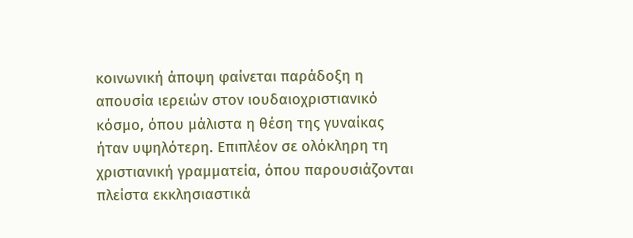κοινωνική άποψη φαίνεται παράδοξη η απουσία ιερειών στον ιουδαιοχριστιανικό κόσμο, όπου μάλιστα η θέση της γυναίκας ήταν υψηλότερη. Επιπλέον σε ολόκληρη τη χριστιανική γραμματεία, όπου παρουσιάζονται πλείστα εκκλησιαστικά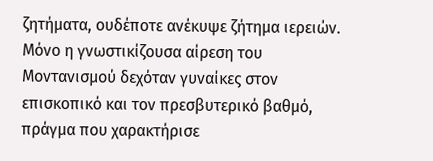ζητήματα, ουδέποτε ανέκυψε ζήτημα ιερειών. Μόνο η γνωστικίζουσα αίρεση του Μοντανισμού δεχόταν γυναίκες στον επισκοπικό και τον πρεσβυτερικό βαθμό, πράγμα που χαρακτήρισε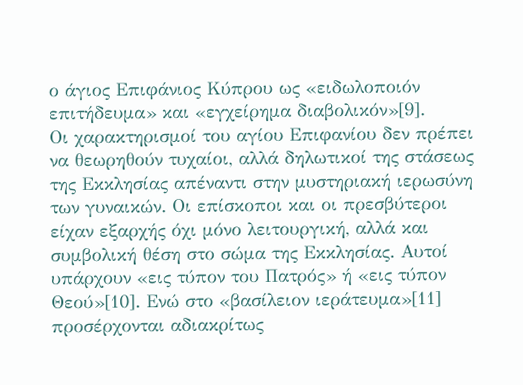ο άγιος Επιφάνιος Κύπρου ως «ειδωλοποιόν επιτήδευμα» και «εγχείρημα διαβολικόν»[9].
Οι χαρακτηρισμοί του αγίου Επιφανίου δεν πρέπει να θεωρηθούν τυχαίοι, αλλά δηλωτικοί της στάσεως της Εκκλησίας απέναντι στην μυστηριακή ιερωσύνη των γυναικών. Οι επίσκοποι και οι πρεσβύτεροι είχαν εξαρχής όχι μόνο λειτουργική, αλλά και συμβολική θέση στο σώμα της Εκκλησίας. Αυτοί υπάρχουν «εις τύπον του Πατρός» ή «εις τύπον Θεού»[10]. Ενώ στο «βασίλειον ιεράτευμα»[11] προσέρχονται αδιακρίτως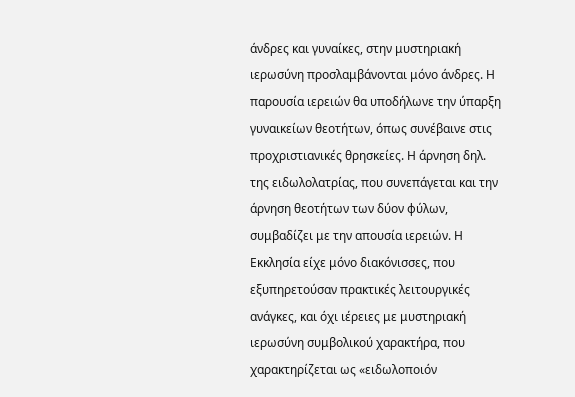άνδρες και γυναίκες, στην μυστηριακή ιερωσύνη προσλαμβάνονται μόνο άνδρες. Η παρουσία ιερειών θα υποδήλωνε την ύπαρξη γυναικείων θεοτήτων, όπως συνέβαινε στις προχριστιανικές θρησκείες. Η άρνηση δηλ. της ειδωλολατρίας, που συνεπάγεται και την άρνηση θεοτήτων των δύον φύλων, συμβαδίζει με την απουσία ιερειών. Η Εκκλησία είχε μόνο διακόνισσες, που εξυπηρετούσαν πρακτικές λειτουργικές ανάγκες, και όχι ιέρειες με μυστηριακή ιερωσύνη συμβολικού χαρακτήρα, που χαρακτηρίζεται ως «ειδωλοποιόν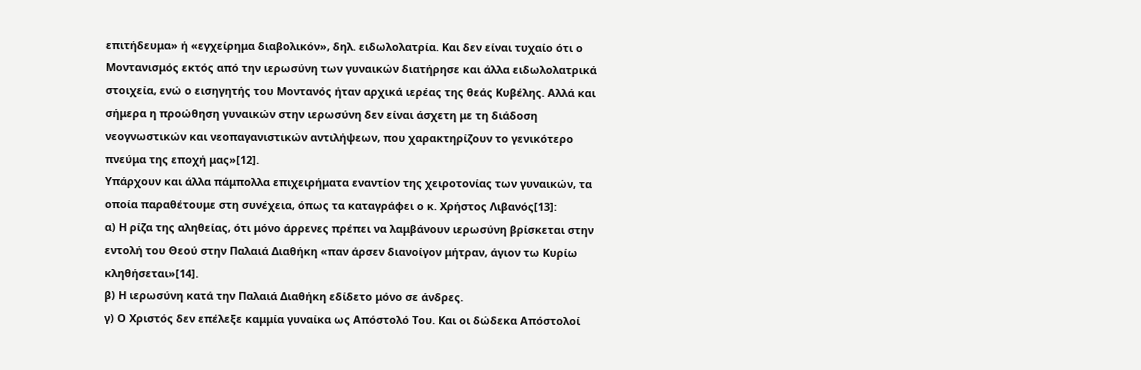επιτήδευμα» ή «εγχείρημα διαβολικόν», δηλ. ειδωλολατρία. Και δεν είναι τυχαίο ότι ο Μοντανισμός εκτός από την ιερωσύνη των γυναικών διατήρησε και άλλα ειδωλολατρικά στοιχεία, ενώ ο εισηγητής του Μοντανός ήταν αρχικά ιερέας της θεάς Κυβέλης. Αλλά και σήμερα η προώθηση γυναικών στην ιερωσύνη δεν είναι άσχετη με τη διάδοση νεογνωστικών και νεοπαγανιστικών αντιλήψεων, που χαρακτηρίζουν το γενικότερο πνεύμα της εποχή μας»[12].
Υπάρχουν και άλλα πάμπολλα επιχειρήματα εναντίον της χειροτονίας των γυναικών, τα οποία παραθέτουμε στη συνέχεια, όπως τα καταγράφει ο κ. Χρήστος Λιβανός[13]:
α) Η ρίζα της αληθείας, ότι μόνο άρρενες πρέπει να λαμβάνουν ιερωσύνη βρίσκεται στην εντολή του Θεού στην Παλαιά Διαθήκη «παν άρσεν διανοίγον μήτραν, άγιον τω Κυρίω κληθήσεται»[14].
β) Η ιερωσύνη κατά την Παλαιά Διαθήκη εδίδετο μόνο σε άνδρες.
γ) Ο Χριστός δεν επέλεξε καμμία γυναίκα ως Απόστολό Του. Και οι δώδεκα Απόστολοί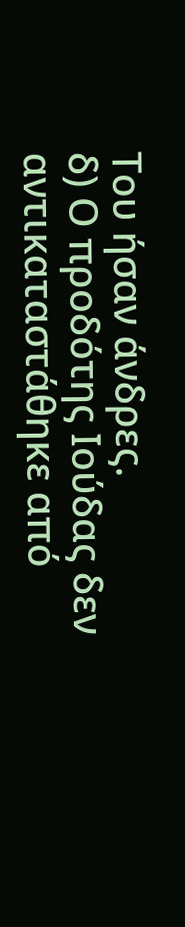Του ήσαν άνδρες.
δ) Ο προδότης Ιούδας δεν αντικαταστάθηκε από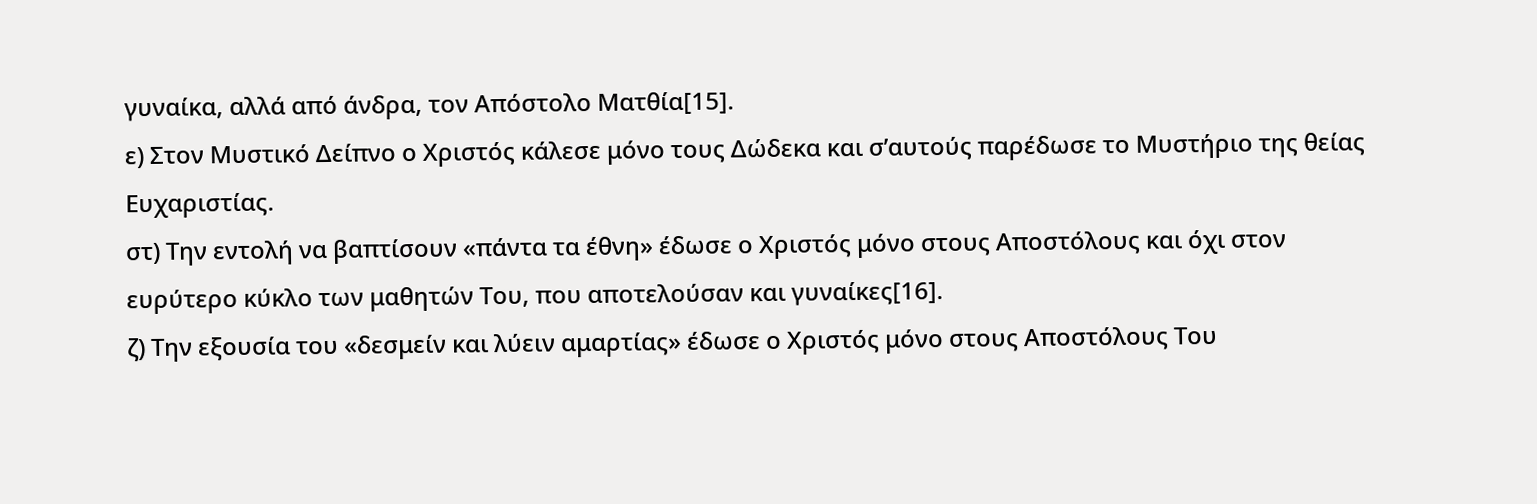γυναίκα, αλλά από άνδρα, τον Απόστολο Ματθία[15].
ε) Στον Μυστικό Δείπνο ο Χριστός κάλεσε μόνο τους Δώδεκα και σ’αυτούς παρέδωσε το Μυστήριο της θείας Ευχαριστίας.
στ) Την εντολή να βαπτίσουν «πάντα τα έθνη» έδωσε ο Χριστός μόνο στους Αποστόλους και όχι στον ευρύτερο κύκλο των μαθητών Του, που αποτελούσαν και γυναίκες[16].
ζ) Την εξουσία του «δεσμείν και λύειν αμαρτίας» έδωσε ο Χριστός μόνο στους Αποστόλους Του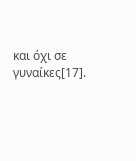και όχι σε γυναίκες[17].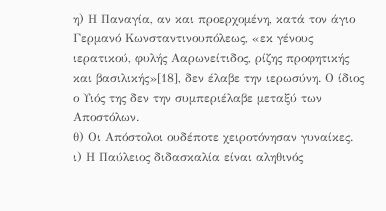η) Η Παναγία, αν και προερχομένη, κατά τον άγιο Γερμανό Κωνσταντινουπόλεως, «εκ γένους ιερατικού, φυλής Ααρωνείτιδος, ρίζης προφητικής και βασιλικής»[18], δεν έλαβε την ιερωσύνη. Ο ίδιος ο Υιός της δεν την συμπεριέλαβε μεταξύ των Αποστόλων.
θ) Οι Απόστολοι ουδέποτε χειροτόνησαν γυναίκες.
ι) Η Παύλειος διδασκαλία είναι αληθινός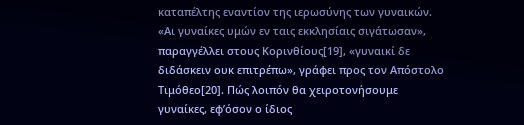καταπέλτης εναντίον της ιερωσύνης των γυναικών. «Αι γυναίκες υμών εν ταις εκκλησίαις σιγάτωσαν», παραγγέλλει στους Κορινθίους[19], «γυναικί δε διδάσκειν ουκ επιτρέπω», γράφει προς τον Απόστολο Τιμόθεο[20]. Πώς λοιπόν θα χειροτονήσουμε γυναίκες, εφ’όσον ο ίδιος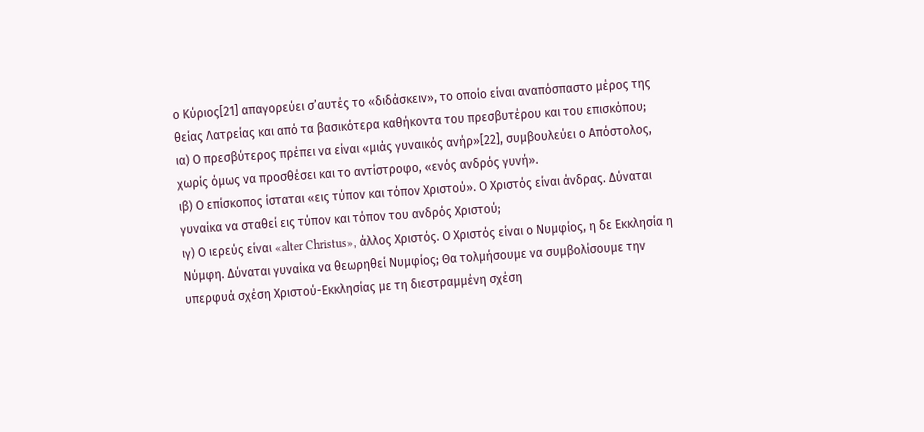ο Κύριος[21] απαγορεύει σ’αυτές το «διδάσκειν», το οποίο είναι αναπόσπαστο μέρος της θείας Λατρείας και από τα βασικότερα καθήκοντα του πρεσβυτέρου και του επισκόπου;
ια) Ο πρεσβύτερος πρέπει να είναι «μιάς γυναικός ανήρ»[22], συμβουλεύει ο Απόστολος, χωρίς όμως να προσθέσει και το αντίστροφο, «ενός ανδρός γυνή».
ιβ) Ο επίσκοπος ίσταται «εις τύπον και τόπον Χριστού». Ο Χριστός είναι άνδρας. Δύναται γυναίκα να σταθεί εις τύπον και τόπον του ανδρός Χριστού;
ιγ) Ο ιερεύς είναι «alter Christus», άλλος Χριστός. Ο Χριστός είναι ο Νυμφίος, η δε Εκκλησία η Νύμφη. Δύναται γυναίκα να θεωρηθεί Νυμφίος; Θα τολμήσουμε να συμβολίσουμε την υπερφυά σχέση Χριστού-Εκκλησίας με τη διεστραμμένη σχέση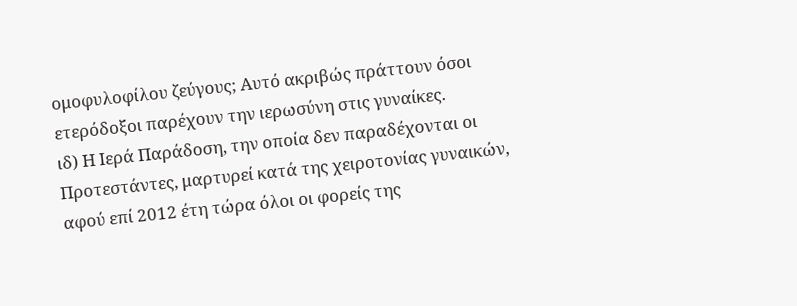ομοφυλοφίλου ζεύγους; Αυτό ακριβώς πράττουν όσοι ετερόδοξοι παρέχουν την ιερωσύνη στις γυναίκες.
ιδ) Η Ιερά Παράδοση, την οποία δεν παραδέχονται οι Προτεστάντες, μαρτυρεί κατά της χειροτονίας γυναικών, αφού επί 2012 έτη τώρα όλοι οι φορείς της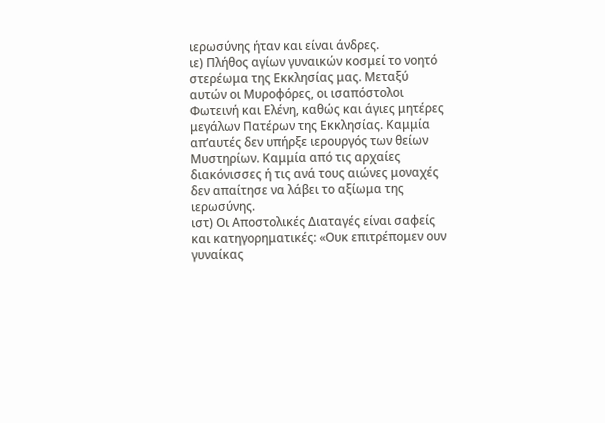ιερωσύνης ήταν και είναι άνδρες.
ιε) Πλήθος αγίων γυναικών κοσμεί το νοητό στερέωμα της Εκκλησίας μας. Μεταξύ αυτών οι Μυροφόρες, οι ισαπόστολοι Φωτεινή και Ελένη, καθώς και άγιες μητέρες μεγάλων Πατέρων της Εκκλησίας. Καμμία απ’αυτές δεν υπήρξε ιερουργός των θείων Μυστηρίων. Καμμία από τις αρχαίες διακόνισσες ή τις ανά τους αιώνες μοναχές δεν απαίτησε να λάβει το αξίωμα της ιερωσύνης.
ιστ) Οι Αποστολικές Διαταγές είναι σαφείς και κατηγορηματικές: «Ουκ επιτρέπομεν ουν γυναίκας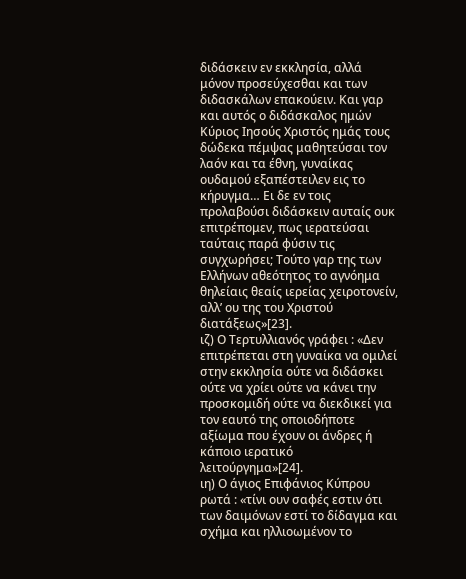διδάσκειν εν εκκλησία, αλλά μόνον προσεύχεσθαι και των διδασκάλων επακούειν. Και γαρ και αυτός ο διδάσκαλος ημών Κύριος Ιησούς Χριστός ημάς τους δώδεκα πέμψας μαθητεύσαι τον λαόν και τα έθνη, γυναίκας ουδαμού εξαπέστειλεν εις το κήρυγμα… Ει δε εν τοις προλαβούσι διδάσκειν αυταίς ουκ επιτρέπομεν, πως ιερατεύσαι ταύταις παρά φύσιν τις συγχωρήσει; Τούτο γαρ της των Ελλήνων αθεότητος το αγνόημα θηλείαις θεαίς ιερείας χειροτονείν, αλλ’ ου της του Χριστού διατάξεως»[23].
ιζ) Ο Τερτυλλιανός γράφει : «Δεν επιτρέπεται στη γυναίκα να ομιλεί στην εκκλησία ούτε να διδάσκει ούτε να χρίει ούτε να κάνει την προσκομιδή ούτε να διεκδικεί για τον εαυτό της οποιοδήποτε αξίωμα που έχουν οι άνδρες ή κάποιο ιερατικό λειτούργημα»[24].
ιη) Ο άγιος Επιφάνιος Κύπρου ρωτά : «τίνι ουν σαφές εστιν ότι των δαιμόνων εστί το δίδαγμα και σχήμα και ηλλιοωμένον το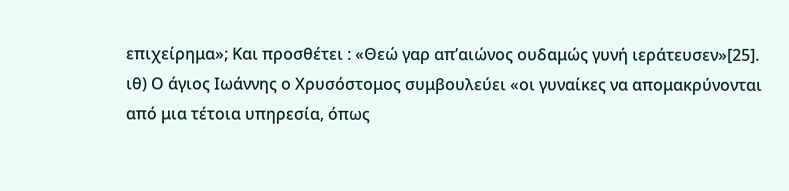επιχείρημα»; Και προσθέτει : «Θεώ γαρ απ’αιώνος ουδαμώς γυνή ιεράτευσεν»[25].
ιθ) Ο άγιος Ιωάννης ο Χρυσόστομος συμβουλεύει «οι γυναίκες να απομακρύνονται από μια τέτοια υπηρεσία, όπως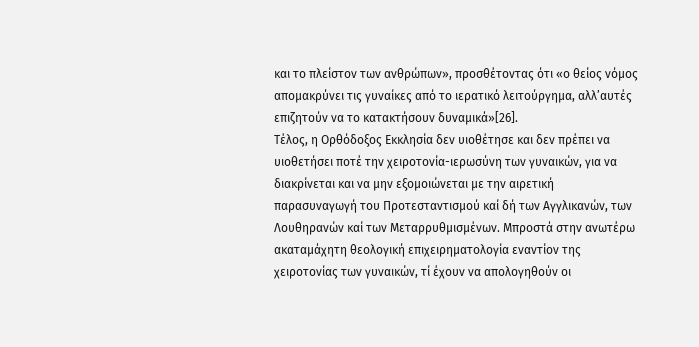και το πλείστον των ανθρώπων», προσθέτοντας ότι «ο θείος νόμος απομακρύνει τις γυναίκες από το ιερατικό λειτούργημα, αλλ’αυτές επιζητούν να το κατακτήσουν δυναμικά»[26].
Τέλος, η Ορθόδοξος Εκκλησία δεν υιοθέτησε και δεν πρέπει να υιοθετήσει ποτέ την χειροτονία-ιερωσύνη των γυναικών, για να διακρίνεται και να μην εξομοιώνεται με την αιρετική παρασυναγωγή του Προτεσταντισμού καί δή των Αγγλικανών, των Λουθηρανών καί των Μεταρρυθμισμένων. Μπροστά στην ανωτέρω ακαταμάχητη θεολογική επιχειρηματολογία εναντίον της χειροτονίας των γυναικών, τί έχουν να απολογηθούν οι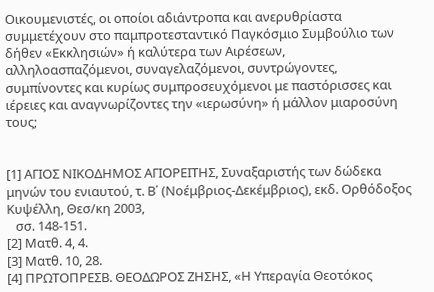Οικουμενιστές, οι οποίοι αδιάντροπα και ανερυθρίαστα συμμετέχουν στο παμπροτεσταντικό Παγκόσμιο Συμβούλιο των δήθεν «Εκκλησιών» ή καλύτερα των Αιρέσεων, αλληλοασπαζόμενοι, συναγελαζόμενοι, συντρώγοντες, συμπίνοντες και κυρίως συμπροσευχόμενοι με παστόρισσες και ιέρειες και αναγνωρίζοντες την «ιερωσύνη» ή μάλλον μιαροσύνη τους;


[1] ΑΓΙΟΣ ΝΙΚΟΔΗΜΟΣ ΑΓΙΟΡΕΙΤΗΣ, Συναξαριστής των δώδεκα μηνών του ενιαυτού, τ. Β΄ (Νοέμβριος-Δεκέμβριος), εκδ. Ορθόδοξος Κυψέλλη, Θεσ/κη 2003,
   σσ. 148-151.
[2] Ματθ. 4, 4.
[3] Ματθ. 10, 28.
[4] ΠΡΩΤΟΠΡΕΣΒ. ΘΕΟΔΩΡΟΣ ΖΗΣΗΣ, «Η Υπεραγία Θεοτόκος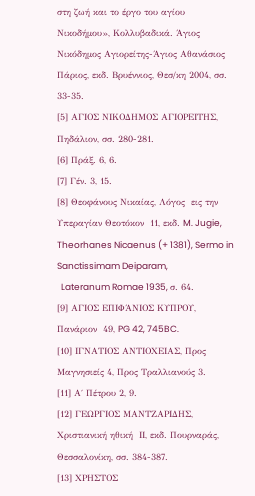στη ζωή και το έργο του αγίου Νικοδήμου», Κολλυβαδικά. Άγιος Νικόδημος Αγιορείτης-Άγιος Αθανάσιος Πάριος, εκδ. Βρυέννιος, Θεσ/κη 2004, σσ. 33-35.
[5] ΑΓΙΟΣ ΝΙΚΟΔΗΜΟΣ ΑΓΙΟΡΕΙΤΗΣ, Πηδάλιον, σσ. 280-281.
[6] Πράξ. 6, 6.
[7] Γέν. 3, 15.
[8] Θεοφάνους Νικαίας, Λόγος  εις την Υπεραγίαν Θεοτόκον  11, εκδ. M. Jugie, Theorhanes Nicaenus (+ 1381), Sermo in Sanctissimam Deiparam,
  Lateranum Romae 1935, σ. 64.
[9] ΑΓΙΟΣ ΕΠΙΦΆΝΙΟΣ ΚΥΠΡΟΥ, Πανάριον  49, PG 42, 745BC.
[10] ΙΓΝΑΤΙΟΣ ΑΝΤΙΟΧΕΙΑΣ, Προς Μαγνησιείς 4, Προς Τραλλιανούς 3.
[11] Α΄ Πέτρου 2, 9.
[12] ΓΕΩΡΓΙΟΣ ΜΑΝΤΖΑΡΙΔΗΣ, Χριστιανική ηθική  ΙΙ, εκδ. Πουρναράς, Θεσσαλονίκη, σσ. 384-387.
[13] ΧΡΗΣΤΟΣ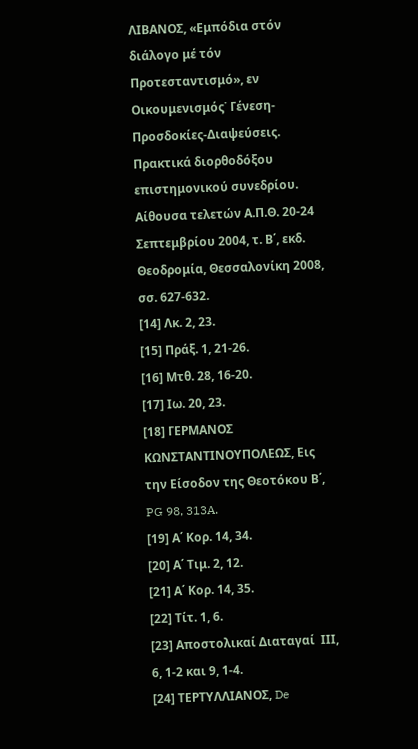ΛΙΒΑΝΟΣ, «Εμπόδια στόν διάλογο μέ τόν Προτεσταντισμό», εν Οικουμενισμός˙ Γένεση-Προσδοκίες-Διαψεύσεις. Πρακτικά διορθοδόξου επιστημονικού συνεδρίου. Αίθουσα τελετών Α.Π.Θ. 20-24 Σεπτεμβρίου 2004, τ. Β΄, εκδ. Θεοδρομία, Θεσσαλονίκη 2008, σσ. 627-632.
[14] Λκ. 2, 23.
[15] Πράξ. 1, 21-26.
[16] Μτθ. 28, 16-20.
[17] Ιω. 20, 23.
[18] ΓΕΡΜΑΝΟΣ ΚΩΝΣΤΑΝΤΙΝΟΥΠΟΛΕΩΣ, Εις την Είσοδον της Θεοτόκου Β΄, PG 98, 313A.
[19] Α΄ Κορ. 14, 34.
[20] Α΄ Τιμ. 2, 12.
[21] Α΄ Κορ. 14, 35.
[22] Τίτ. 1, 6.
[23] Αποστολικαί Διαταγαί  ΙΙΙ, 6, 1-2 και 9, 1-4.
[24] ΤΕΡΤΥΛΛΙΑΝΟΣ, De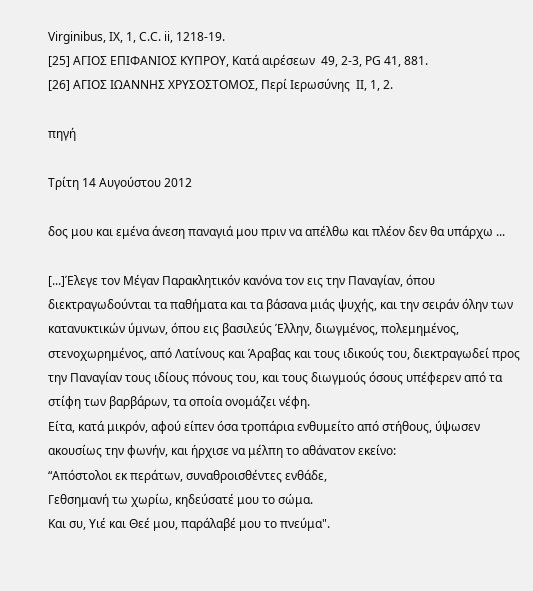Virginibus, IX, 1, C.C. ii, 1218-19.
[25] ΑΓΙΟΣ ΕΠΙΦΑΝΙΟΣ ΚΥΠΡΟΥ, Κατά αιρέσεων  49, 2-3, PG 41, 881.
[26] ΑΓΙΟΣ ΙΩΑΝΝΗΣ ΧΡΥΣΟΣΤΟΜΟΣ, Περί Ιερωσύνης  ΙΙ, 1, 2.

πηγή

Τρίτη 14 Αυγούστου 2012

δος μου και εμένα άνεση παναγιά μου πριν να απέλθω και πλέον δεν θα υπάρχω ...

[...]Έλεγε τον Μέγαν Παρακλητικόν κανόνα τον εις την Παναγίαν, όπου διεκτραγωδούνται τα παθήματα και τα βάσανα μιάς ψυχής, και την σειράν όλην των κατανυκτικών ύμνων, όπου εις βασιλεύς Έλλην, διωγμένος, πολεμημένος, στενοχωρημένος, από Λατίνους και Άραβας και τους ιδικούς του, διεκτραγωδεί προς την Παναγίαν τους ιδίους πόνους του, και τους διωγμούς όσους υπέφερεν από τα στίφη των βαρβάρων, τα οποία ονομάζει νέφη.
Είτα, κατά μικρόν, αφού είπεν όσα τροπάρια ενθυμείτο από στήθους, ύψωσεν ακουσίως την φωνήν, και ήρχισε να μέλπη το αθάνατον εκείνο:
“Απόστολοι εκ περάτων, συναθροισθέντες ενθάδε,
Γεθσημανή τω χωρίω, κηδεύσατέ μου το σώμα.
Και συ, Υιέ και Θεέ μου, παράλαβέ μου το πνεύμα".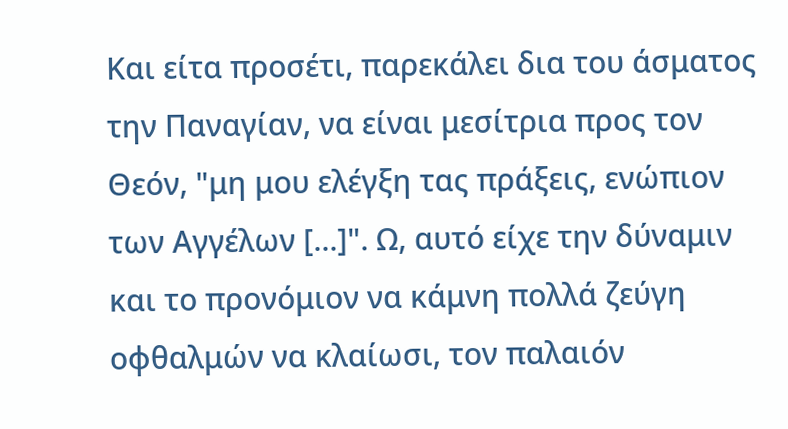Και είτα προσέτι, παρεκάλει δια του άσματος την Παναγίαν, να είναι μεσίτρια προς τον Θεόν, "μη μου ελέγξη τας πράξεις, ενώπιον των Αγγέλων [...]". Ω, αυτό είχε την δύναμιν και το προνόμιον να κάμνη πολλά ζεύγη οφθαλμών να κλαίωσι, τον παλαιόν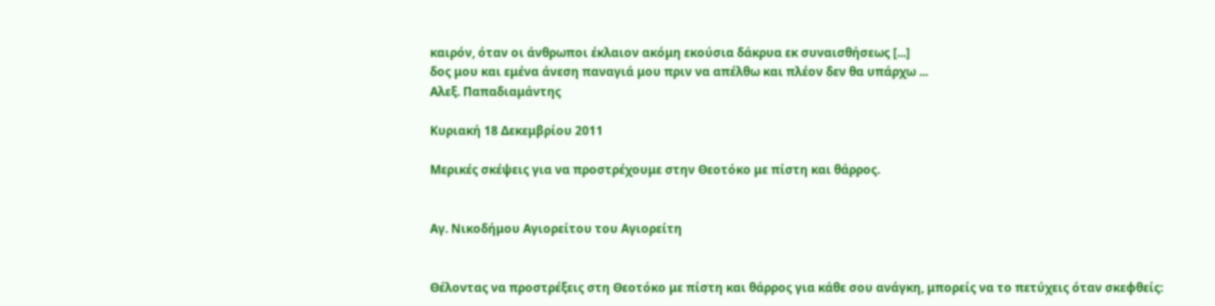καιρόν, όταν οι άνθρωποι έκλαιον ακόμη εκούσια δάκρυα εκ συναισθήσεως [...]
δος μου και εμένα άνεση παναγιά μου πριν να απέλθω και πλέον δεν θα υπάρχω ...
Αλεξ. Παπαδιαμάντης

Κυριακή 18 Δεκεμβρίου 2011

Μερικές σκέψεις για να προστρέχουμε στην Θεοτόκο με πίστη και θάρρος.


Αγ. Νικοδήμου Αγιορείτου του Αγιορείτη


Θέλοντας να προστρέξεις στη Θεοτόκο με πίστη και θάρρος για κάθε σου ανάγκη, μπορείς να το πετύχεις όταν σκεφθείς: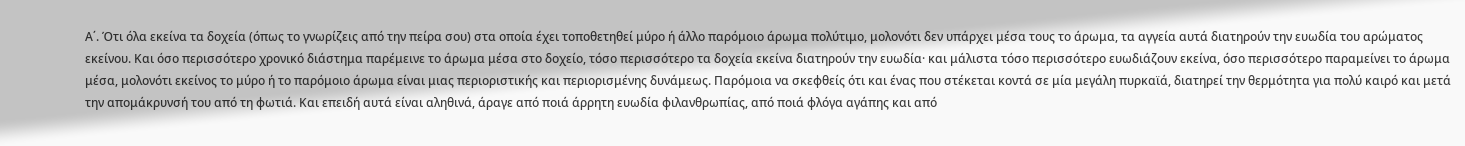Α΄. Ότι όλα εκείνα τα δοχεία (όπως το γνωρίζεις από την πείρα σου) στα οποία έχει τοποθετηθεί μύρο ή άλλο παρόμοιο άρωμα πολύτιμο, μολονότι δεν υπάρχει μέσα τους το άρωμα, τα αγγεία αυτά διατηρούν την ευωδία του αρώματος εκείνου. Και όσο περισσότερο χρονικό διάστημα παρέμεινε το άρωμα μέσα στο δοχείο, τόσο περισσότερο τα δοχεία εκείνα διατηρούν την ευωδία· και μάλιστα τόσο περισσότερο ευωδιάζουν εκείνα, όσο περισσότερο παραμείνει το άρωμα μέσα, μολονότι εκείνος το μύρο ή το παρόμοιο άρωμα είναι μιας περιοριστικής και περιορισμένης δυνάμεως. Παρόμοια να σκεφθείς ότι και ένας που στέκεται κοντά σε μία μεγάλη πυρκαϊά, διατηρεί την θερμότητα για πολύ καιρό και μετά την απομάκρυνσή του από τη φωτιά. Και επειδή αυτά είναι αληθινά, άραγε από ποιά άρρητη ευωδία φιλανθρωπίας, από ποιά φλόγα αγάπης και από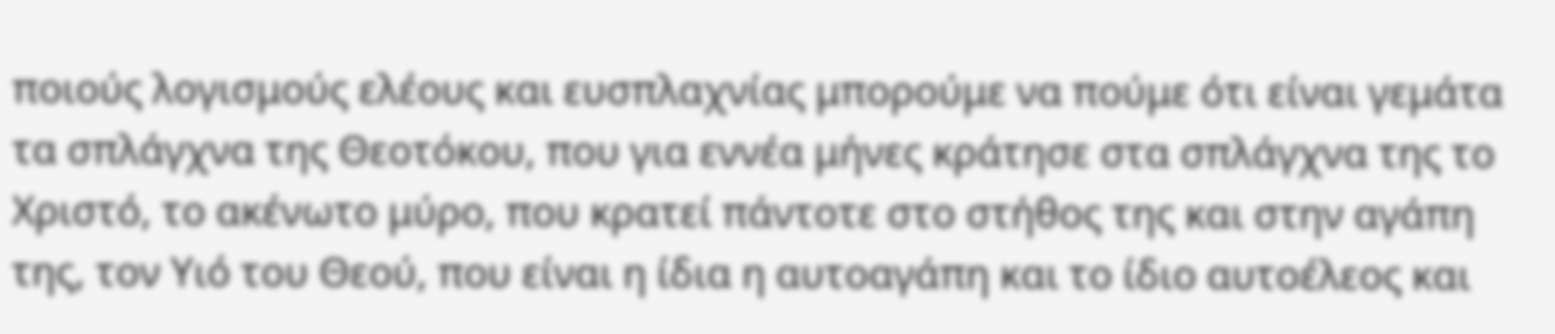ποιούς λογισμούς ελέους και ευσπλαχνίας μπορούμε να πούμε ότι είναι γεμάτα τα σπλάγχνα της Θεοτόκου, που για εννέα μήνες κράτησε στα σπλάγχνα της το Χριστό, το ακένωτο μύρο, που κρατεί πάντοτε στο στήθος της και στην αγάπη της, τον Υιό του Θεού, που είναι η ίδια η αυτοαγάπη και το ίδιο αυτοέλεος και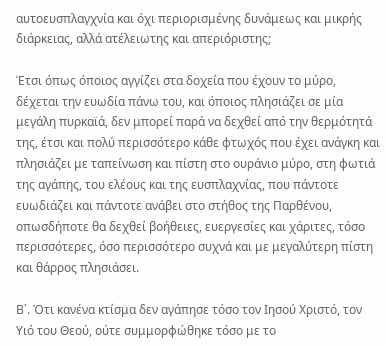αυτοευσπλαγχνία και όχι περιορισμένης δυνάμεως και μικρής διάρκειας, αλλά ατέλειωτης και απεριόριστης;

Έτσι όπως όποιος αγγίζει στα δοχεία που έχουν το μύρο, δέχεται την ευωδία πάνω του, και όποιος πλησιάζει σε μία μεγάλη πυρκαϊά, δεν μπορεί παρά να δεχθεί από την θερμότητά της, έτσι και πολύ περισσότερο κάθε φτωχός που έχει ανάγκη και πλησιάζει με ταπείνωση και πίστη στο ουράνιο μύρο, στη φωτιά της αγάπης, του ελέους και της ευσπλαχνίας, που πάντοτε ευωδιάζει και πάντοτε ανάβει στο στήθος της Παρθένου, οπωσδήποτε θα δεχθεί βοήθειες, ευεργεσίες και χάριτες, τόσο περισσότερες, όσο περισσότερο συχνά και με μεγαλύτερη πίστη και θάρρος πλησιάσει.

Β΄. Ότι κανένα κτίσμα δεν αγάπησε τόσο τον Ιησού Χριστό, τον Υιό του Θεού, ούτε συμμορφώθηκε τόσο με το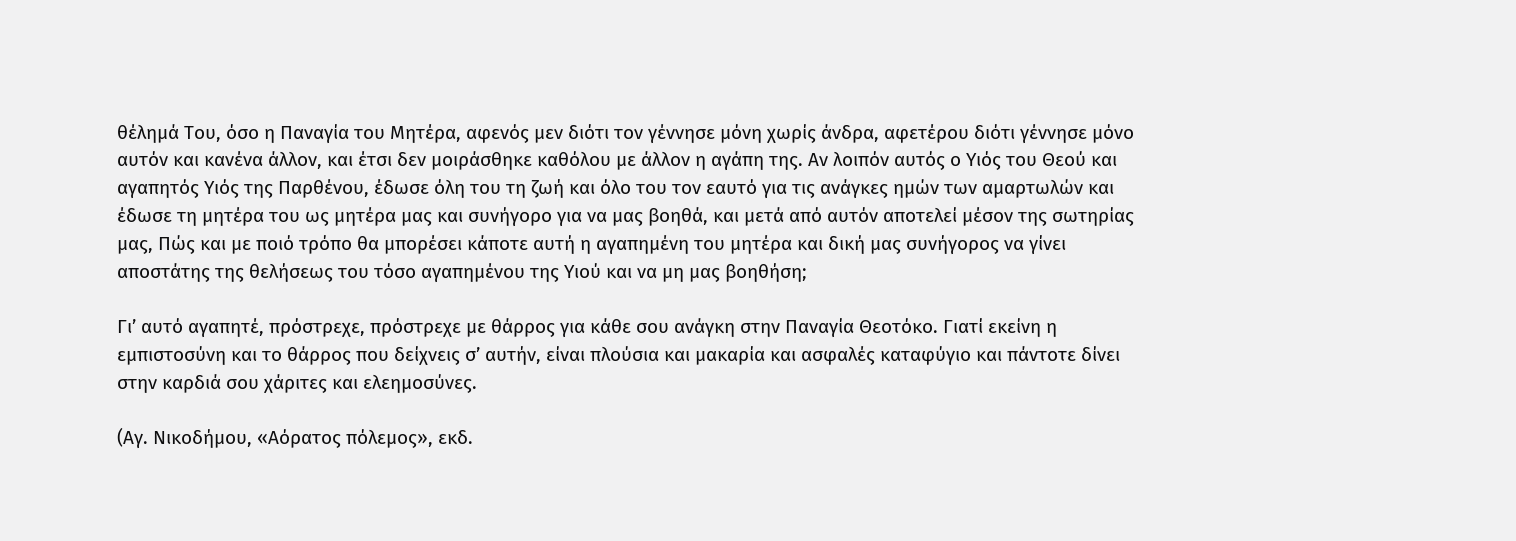θέλημά Του, όσο η Παναγία του Μητέρα, αφενός μεν διότι τον γέννησε μόνη χωρίς άνδρα, αφετέρου διότι γέννησε μόνο αυτόν και κανένα άλλον, και έτσι δεν μοιράσθηκε καθόλου με άλλον η αγάπη της. Αν λοιπόν αυτός ο Υιός του Θεού και αγαπητός Υιός της Παρθένου, έδωσε όλη του τη ζωή και όλο του τον εαυτό για τις ανάγκες ημών των αμαρτωλών και έδωσε τη μητέρα του ως μητέρα μας και συνήγορο για να μας βοηθά, και μετά από αυτόν αποτελεί μέσον της σωτηρίας μας, Πώς και με ποιό τρόπο θα μπορέσει κάποτε αυτή η αγαπημένη του μητέρα και δική μας συνήγορος να γίνει αποστάτης της θελήσεως του τόσο αγαπημένου της Υιού και να μη μας βοηθήση;

Γι’ αυτό αγαπητέ, πρόστρεχε, πρόστρεχε με θάρρος για κάθε σου ανάγκη στην Παναγία Θεοτόκο. Γιατί εκείνη η εμπιστοσύνη και το θάρρος που δείχνεις σ’ αυτήν, είναι πλούσια και μακαρία και ασφαλές καταφύγιο και πάντοτε δίνει στην καρδιά σου χάριτες και ελεημοσύνες.

(Αγ. Νικοδήμου, «Αόρατος πόλεμος», εκδ.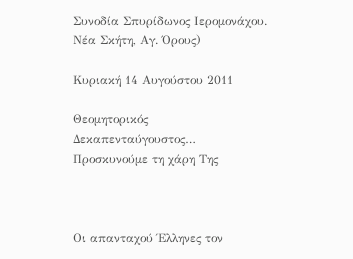Συνοδία Σπυρίδωνος Ιερομονάχου. Νέα Σκήτη, Αγ. Όρους)

Κυριακή 14 Αυγούστου 2011

Θεομητορικός Δεκαπενταύγουστος… Προσκυνούμε τη χάρη Της



Οι απανταχού Έλληνες τον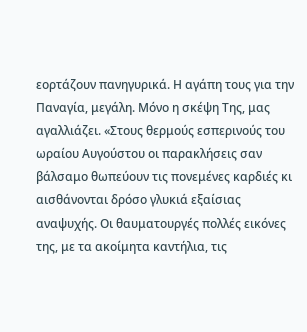εορτάζουν πανηγυρικά. Η αγάπη τους για την Παναγία, μεγάλη. Μόνο η σκέψη Της, μας αγαλλιάζει. «Στους θερμούς εσπερινούς του ωραίου Αυγούστου οι παρακλήσεις σαν βάλσαμο θωπεύουν τις πονεμένες καρδιές κι αισθάνονται δρόσο γλυκιά εξαίσιας αναψυχής. Οι θαυματουργές πολλές εικόνες της, με τα ακοίμητα καντήλια, τις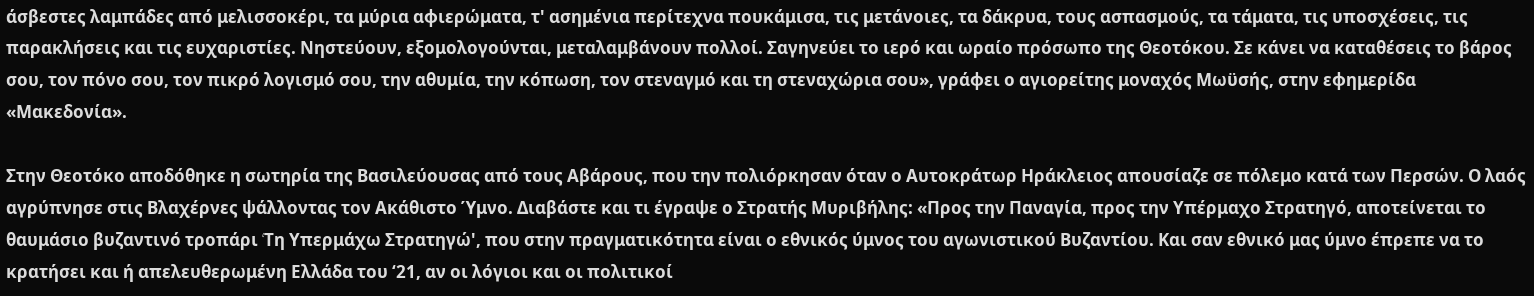άσβεστες λαμπάδες από μελισσοκέρι, τα μύρια αφιερώματα, τ' ασημένια περίτεχνα πουκάμισα, τις μετάνοιες, τα δάκρυα, τους ασπασμούς, τα τάματα, τις υποσχέσεις, τις παρακλήσεις και τις ευχαριστίες. Νηστεύουν, εξομολογούνται, μεταλαμβάνουν πολλοί. Σαγηνεύει το ιερό και ωραίο πρόσωπο της Θεοτόκου. Σε κάνει να καταθέσεις το βάρος σου, τον πόνο σου, τον πικρό λογισμό σου, την αθυμία, την κόπωση, τον στεναγμό και τη στεναχώρια σου», γράφει ο αγιορείτης μοναχός Μωϋσής, στην εφημερίδα «Μακεδονία».

Στην Θεοτόκο αποδόθηκε η σωτηρία της Βασιλεύουσας από τους Αβάρους, που την πολιόρκησαν όταν ο Αυτοκράτωρ Ηράκλειος απουσίαζε σε πόλεμο κατά των Περσών. Ο λαός αγρύπνησε στις Βλαχέρνες ψάλλοντας τον Ακάθιστο Ύμνο. Διαβάστε και τι έγραψε ο Στρατής Μυριβήλης: «Προς την Παναγία, προς την Υπέρμαχο Στρατηγό, αποτείνεται το θαυμάσιο βυζαντινό τροπάρι ‘Tη Υπερμάχω Στρατηγώ', που στην πραγματικότητα είναι ο εθνικός ύμνος του αγωνιστικού Βυζαντίου. Και σαν εθνικό μας ύμνο έπρεπε να το κρατήσει και ή απελευθερωμένη Ελλάδα του ‘21, αν οι λόγιοι και οι πολιτικοί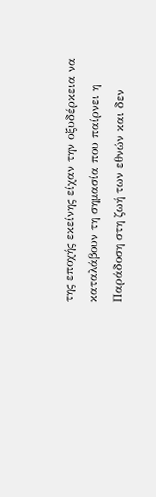της εποχής εκείνης είχαν την οξυδέρκεια να καταλάβουν τη σημασία που παίρνει η Παράδοση στη ζωή των εθνών και δεν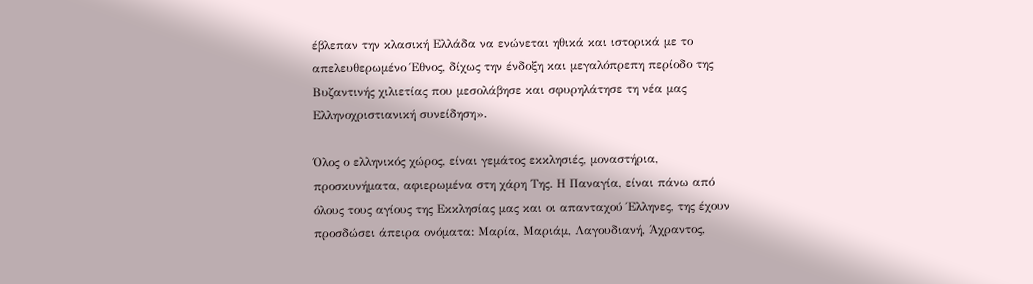έβλεπαν την κλασική Ελλάδα να ενώνεται ηθικά και ιστορικά με το απελευθερωμένο Έθνος, δίχως την ένδοξη και μεγαλόπρεπη περίοδο της Βυζαντινής χιλιετίας που μεσολάβησε και σφυρηλάτησε τη νέα μας Ελληνοχριστιανική συνείδηση».

Όλος ο ελληνικός χώρος, είναι γεμάτος εκκλησιές, μοναστήρια, προσκυνήματα, αφιερωμένα στη χάρη Της. Η Παναγία, είναι πάνω από όλους τους αγίους της Εκκλησίας μας και οι απανταχού Έλληνες, της έχουν προσδώσει άπειρα ονόματα: Μαρία, Μαριάμ, Λαγουδιανή, Άχραντος,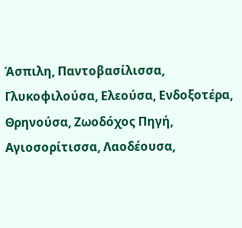Άσπιλη, Παντοβασίλισσα, Γλυκοφιλούσα, Ελεούσα, Ενδοξοτέρα, Θρηνούσα, Ζωοδόχος Πηγή, Αγιοσορίτισσα, Λαοδέουσα,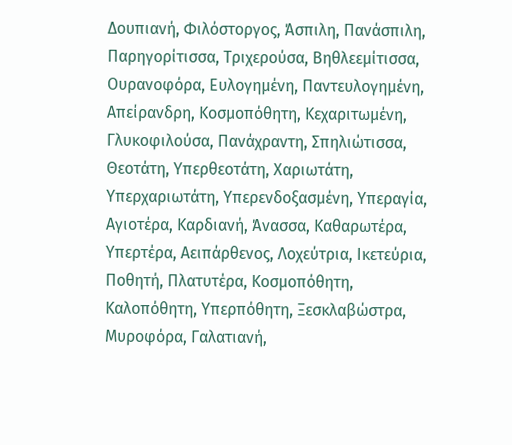Δουπιανή, Φιλόστοργος, Άσπιλη, Πανάσπιλη, Παρηγορίτισσα, Τριχερούσα, Βηθλεεμίτισσα, Ουρανοφόρα, Ευλογημένη, Παντευλογημένη, Απείρανδρη, Κοσμοπόθητη, Κεχαριτωμένη, Γλυκοφιλούσα, Πανάχραντη, Σπηλιώτισσα, Θεοτάτη, Υπερθεοτάτη, Χαριωτάτη, Υπερχαριωτάτη, Υπερενδοξασμένη, Υπεραγία, Αγιοτέρα, Καρδιανή, Άνασσα, Καθαρωτέρα, Υπερτέρα, Αειπάρθενος, Λοχεύτρια, Ικετεύρια, Ποθητή, Πλατυτέρα, Κοσμοπόθητη, Καλοπόθητη, Υπερπόθητη, Ξεσκλαβώστρα, Μυροφόρα, Γαλατιανή,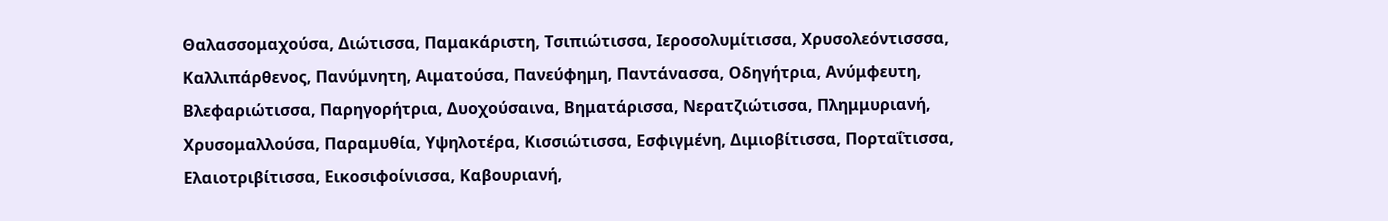Θαλασσομαχούσα, Διώτισσα, Παμακάριστη, Τσιπιώτισσα, Ιεροσολυμίτισσα, Χρυσολεόντισσσα, Καλλιπάρθενος, Πανύμνητη, Αιματούσα, Πανεύφημη, Παντάνασσα, Οδηγήτρια, Ανύμφευτη, Βλεφαριώτισσα, Παρηγορήτρια, Δυοχούσαινα, Βηματάρισσα, Νερατζιώτισσα, Πλημμυριανή, Χρυσομαλλούσα, Παραμυθία, Υψηλοτέρα, Κισσιώτισσα, Εσφιγμένη, Διμιοβίτισσα, Πορταΐτισσα, Ελαιοτριβίτισσα, Εικοσιφοίνισσα, Καβουριανή,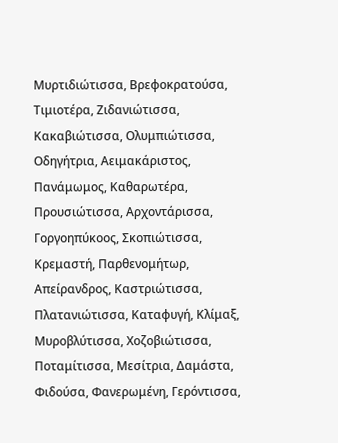Μυρτιδιώτισσα, Βρεφοκρατούσα, Τιμιοτέρα, Ζιδανιώτισσα, Κακαβιώτισσα, Ολυμπιώτισσα, Οδηγήτρια, Αειμακάριστος, Πανάμωμος, Καθαρωτέρα, Προυσιώτισσα, Αρχοντάρισσα, Γοργοηπύκοος, Σκοπιώτισσα, Κρεμαστή, Παρθενομήτωρ, Απείρανδρος, Καστριώτισσα, Πλατανιώτισσα, Καταφυγή, Κλίμαξ, Μυροβλύτισσα, Χοζοβιώτισσα, Ποταμίτισσα, Μεσίτρια, Δαμάστα, Φιδούσα, Φανερωμένη, Γερόντισσα,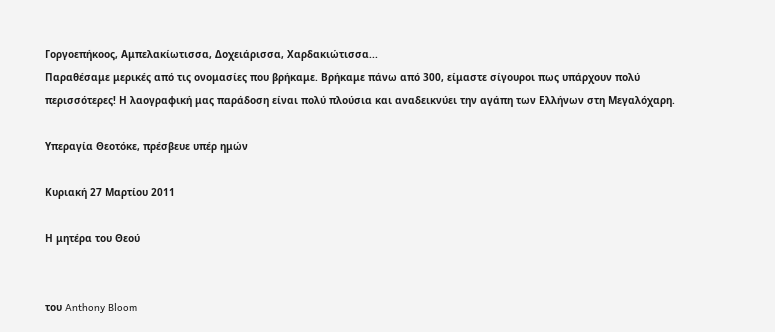Γοργοεπήκοος, Αμπελακίωτισσα, Δοχειάρισσα, Χαρδακιώτισσα...
Παραθέσαμε μερικές από τις ονομασίες που βρήκαμε. Βρήκαμε πάνω από 300, είμαστε σίγουροι πως υπάρχουν πολύ περισσότερες! Η λαογραφική μας παράδοση είναι πολύ πλούσια και αναδεικνύει την αγάπη των Ελλήνων στη Μεγαλόχαρη.

Υπεραγία Θεοτόκε, πρέσβευε υπέρ ημών

Κυριακή 27 Μαρτίου 2011

Η μητέρα του Θεού


του Anthony Bloom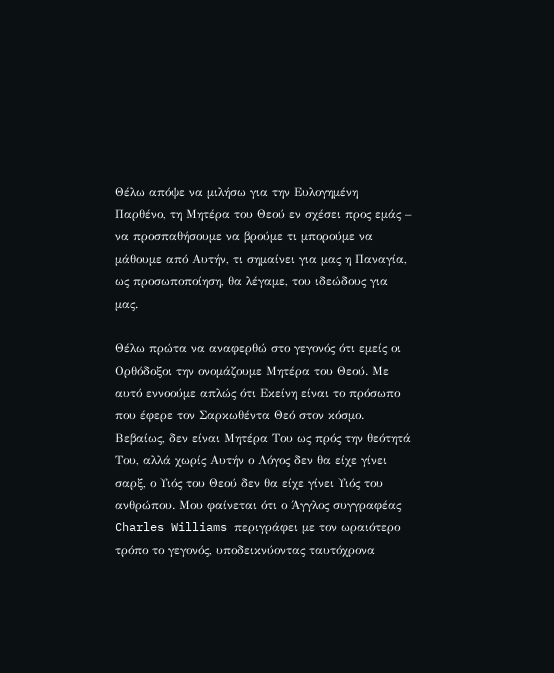Θέλω απόψε να μιλήσω για την Ευλογημένη Παρθένο, τη Μητέρα του Θεού εν σχέσει προς εμάς – να προσπαθήσουμε να βρούμε τι μπορούμε να μάθουμε από Αυτήν, τι σημαίνει για μας η Παναγία, ως προσωποποίηση, θα λέγαμε, του ιδεώδους για μας.

Θέλω πρώτα να αναφερθώ στο γεγονός ότι εμείς οι Ορθόδοξοι την ονομάζουμε Μητέρα του Θεού. Με αυτό εννοούμε απλώς ότι Εκείνη είναι το πρόσωπο που έφερε τον Σαρκωθέντα Θεό στον κόσμο. Βεβαίως, δεν είναι Μητέρα Του ως πρός την θεότητά Του, αλλά χωρίς Αυτήν ο Λόγος δεν θα είχε γίνει σαρξ, ο Υιός του Θεού δεν θα είχε γίνει Υιός του ανθρώπου. Μου φαίνεται ότι ο Άγγλος συγγραφέας Charles Williams περιγράφει με τον ωραιότερο τρόπο το γεγονός, υποδεικνύοντας ταυτόχρονα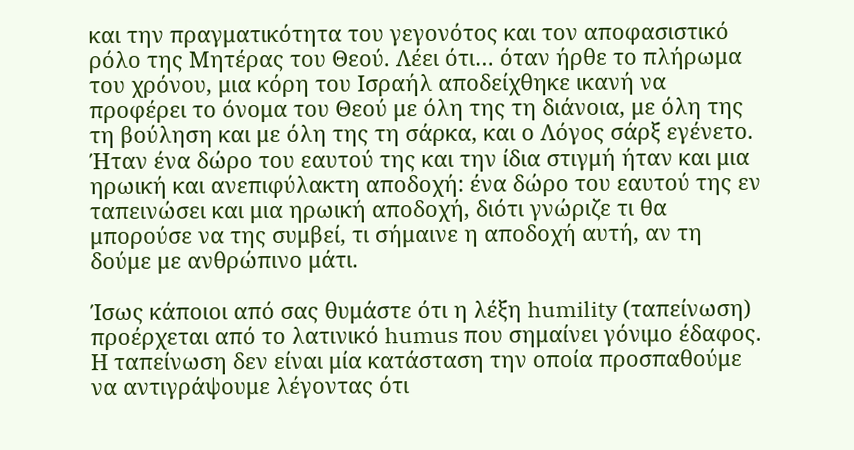και την πραγματικότητα του γεγονότος και τον αποφασιστικό ρόλο της Μητέρας του Θεού. Λέει ότι… όταν ήρθε το πλήρωμα του χρόνου, μια κόρη του Ισραήλ αποδείχθηκε ικανή να προφέρει το όνομα του Θεού με όλη της τη διάνοια, με όλη της τη βούληση και με όλη της τη σάρκα, και ο Λόγος σάρξ εγένετο. Ήταν ένα δώρο του εαυτού της και την ίδια στιγμή ήταν και μια ηρωική και ανεπιφύλακτη αποδοχή: ένα δώρο του εαυτού της εν ταπεινώσει και μια ηρωική αποδοχή, διότι γνώριζε τι θα μπορούσε να της συμβεί, τι σήμαινε η αποδοχή αυτή, αν τη δούμε με ανθρώπινο μάτι.

Ίσως κάποιοι από σας θυμάστε ότι η λέξη humility (ταπείνωση) προέρχεται από το λατινικό humus που σημαίνει γόνιμο έδαφος. Η ταπείνωση δεν είναι μία κατάσταση την οποία προσπαθούμε να αντιγράψουμε λέγοντας ότι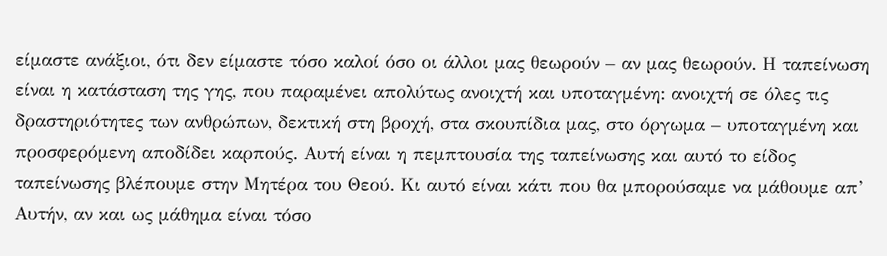είμαστε ανάξιοι, ότι δεν είμαστε τόσο καλοί όσο οι άλλοι μας θεωρούν – αν μας θεωρούν. Η ταπείνωση είναι η κατάσταση της γης, που παραμένει απολύτως ανοιχτή και υποταγμένη: ανοιχτή σε όλες τις δραστηριότητες των ανθρώπων, δεκτική στη βροχή, στα σκουπίδια μας, στο όργωμα – υποταγμένη και προσφερόμενη αποδίδει καρπούς. Αυτή είναι η πεμπτουσία της ταπείνωσης και αυτό το είδος ταπείνωσης βλέπουμε στην Μητέρα του Θεού. Κι αυτό είναι κάτι που θα μπορούσαμε να μάθουμε απ’ Αυτήν, αν και ως μάθημα είναι τόσο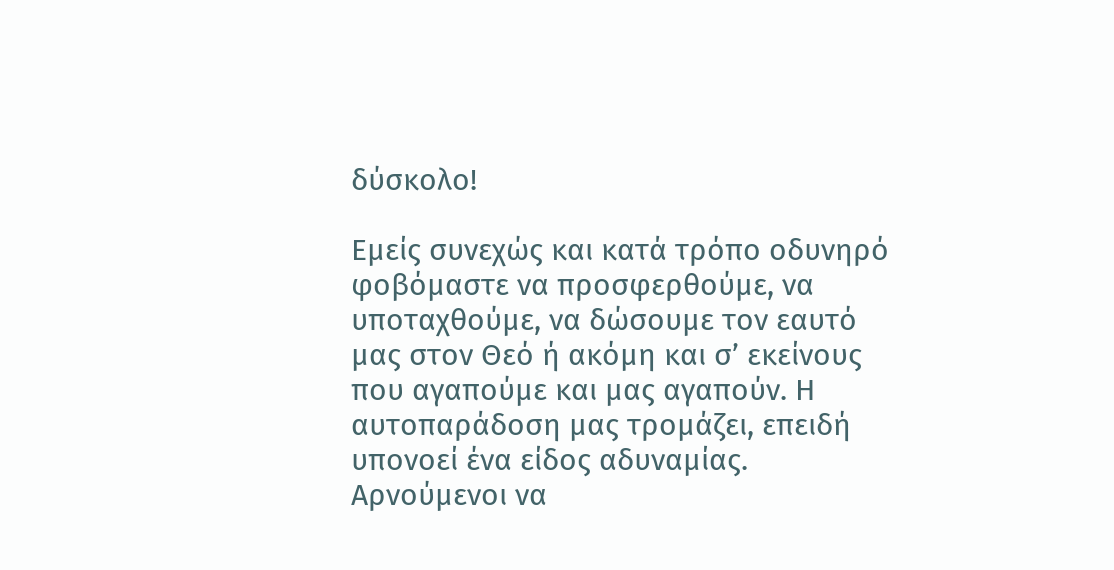δύσκολο!

Εμείς συνεχώς και κατά τρόπο οδυνηρό φοβόμαστε να προσφερθούμε, να υποταχθούμε, να δώσουμε τον εαυτό μας στον Θεό ή ακόμη και σ’ εκείνους που αγαπούμε και μας αγαπούν. Η αυτοπαράδοση μας τρομάζει, επειδή υπονοεί ένα είδος αδυναμίας. Αρνούμενοι να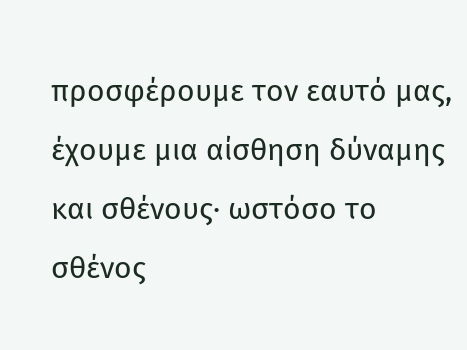προσφέρουμε τον εαυτό μας, έχουμε μια αίσθηση δύναμης και σθένους· ωστόσο το σθένος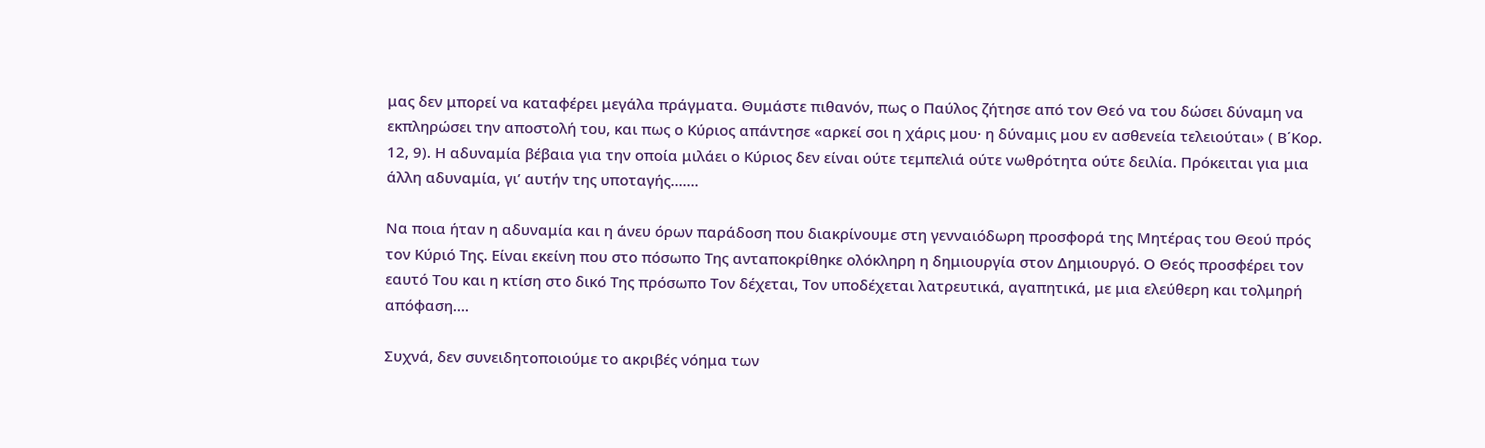μας δεν μπορεί να καταφέρει μεγάλα πράγματα. Θυμάστε πιθανόν, πως ο Παύλος ζήτησε από τον Θεό να του δώσει δύναμη να εκπληρώσει την αποστολή του, και πως ο Κύριος απάντησε «αρκεί σοι η χάρις μου· η δύναμις μου εν ασθενεία τελειούται» ( Β΄Κορ. 12, 9). Η αδυναμία βέβαια για την οποία μιλάει ο Κύριος δεν είναι ούτε τεμπελιά ούτε νωθρότητα ούτε δειλία. Πρόκειται για μια άλλη αδυναμία, γι’ αυτήν της υποταγής…….

Να ποια ήταν η αδυναμία και η άνευ όρων παράδοση που διακρίνουμε στη γενναιόδωρη προσφορά της Μητέρας του Θεού πρός τον Κύριό Της. Είναι εκείνη που στο πόσωπο Της ανταποκρίθηκε ολόκληρη η δημιουργία στον Δημιουργό. Ο Θεός προσφέρει τον εαυτό Του και η κτίση στο δικό Της πρόσωπο Τον δέχεται, Τον υποδέχεται λατρευτικά, αγαπητικά, με μια ελεύθερη και τολμηρή απόφαση….

Συχνά, δεν συνειδητοποιούμε το ακριβές νόημα των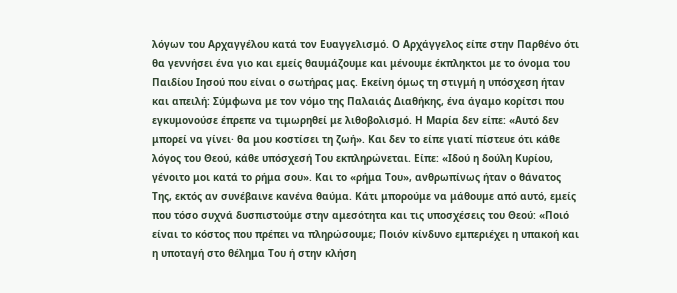λόγων του Αρχαγγέλου κατά τον Ευαγγελισμό. Ο Αρχάγγελος είπε στην Παρθένο ότι θα γεννήσει ένα γιο και εμείς θαυμάζουμε και μένουμε έκπληκτοι με το όνομα του Παιδίου Ιησού που είναι ο σωτήρας μας. Εκείνη όμως τη στιγμή η υπόσχεση ήταν και απειλή: Σύμφωνα με τον νόμο της Παλαιάς Διαθήκης, ένα άγαμο κορίτσι που εγκυμονούσε έπρεπε να τιμωρηθεί με λιθοβολισμό. Η Μαρία δεν είπε: «Αυτό δεν μπορεί να γίνει· θα μου κοστίσει τη ζωή». Και δεν το είπε γιατί πίστευε ότι κάθε λόγος του Θεού, κάθε υπόσχεσή Του εκπληρώνεται. Είπε: «Ιδού η δούλη Κυρίου, γένοιτο μοι κατά το ρήμα σου». Και το «ρήμα Του», ανθρωπίνως ήταν ο θάνατος Της, εκτός αν συνέβαινε κανένα θαύμα. Κάτι μπορούμε να μάθουμε από αυτό, εμείς που τόσο συχνά δυσπιστούμε στην αμεσότητα και τις υποσχέσεις του Θεού: «Ποιό είναι το κόστος που πρέπει να πληρώσουμε; Ποιόν κίνδυνο εμπεριέχει η υπακοή και η υποταγή στο θέλημα Του ή στην κλήση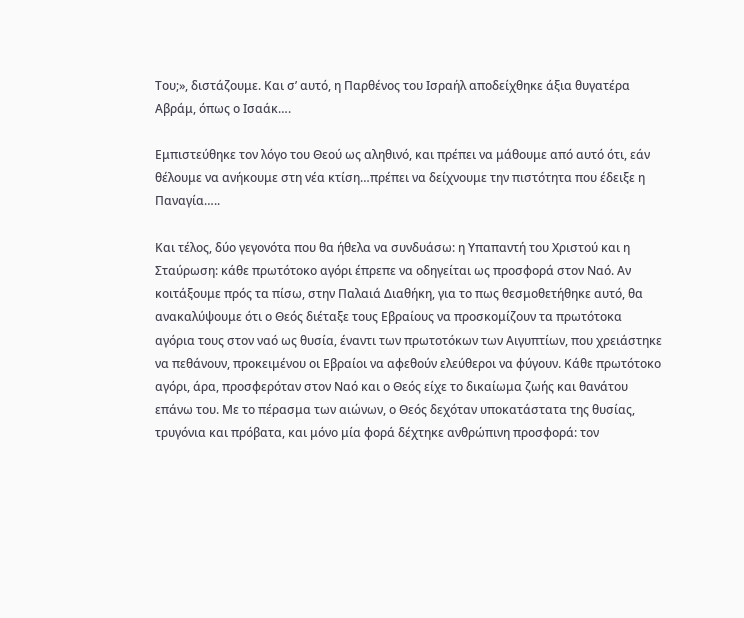Του;», διστάζουμε. Και σ’ αυτό, η Παρθένος του Ισραήλ αποδείχθηκε άξια θυγατέρα Αβράμ, όπως ο Ισαάκ….

Εμπιστεύθηκε τον λόγο του Θεού ως αληθινό, και πρέπει να μάθουμε από αυτό ότι, εάν θέλουμε να ανήκουμε στη νέα κτίση…πρέπει να δείχνουμε την πιστότητα που έδειξε η Παναγία…..

Και τέλος, δύο γεγονότα που θα ήθελα να συνδυάσω: η Υπαπαντή του Χριστού και η Σταύρωση: κάθε πρωτότοκο αγόρι έπρεπε να οδηγείται ως προσφορά στον Ναό. Αν κοιτάξουμε πρός τα πίσω, στην Παλαιά Διαθήκη, για το πως θεσμοθετήθηκε αυτό, θα ανακαλύψουμε ότι ο Θεός διέταξε τους Εβραίους να προσκομίζουν τα πρωτότοκα αγόρια τους στον ναό ως θυσία, έναντι των πρωτοτόκων των Αιγυπτίων, που χρειάστηκε να πεθάνουν, προκειμένου οι Εβραίοι να αφεθούν ελεύθεροι να φύγουν. Κάθε πρωτότοκο αγόρι, άρα, προσφερόταν στον Ναό και ο Θεός είχε το δικαίωμα ζωής και θανάτου επάνω του. Με το πέρασμα των αιώνων, ο Θεός δεχόταν υποκατάστατα της θυσίας, τρυγόνια και πρόβατα, και μόνο μία φορά δέχτηκε ανθρώπινη προσφορά: τον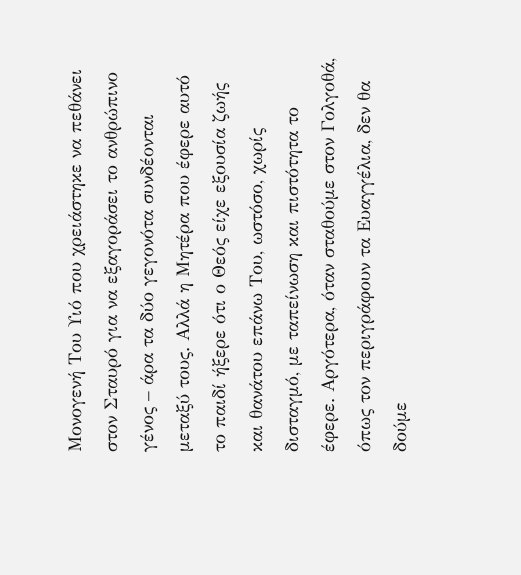Μονογενή Του Υιό που χρειάστηκε να πεθάνει στον Σταυρό για να εξαγοράσει το ανθρώπινο γένος – άρα τα δύο γεγονότα συνδέονται μεταξύ τους. Αλλά η Μητέρα που έφερε αυτό το παιδί ήξερε ότι ο Θεός είχε εξουσία ζωής και θανάτου επάνω Του, ωστόσο, χωρίς δισταγμό, με ταπείνωση και πιστότητα το έφερε. Αργότερα, όταν σταθούμε στον Γολγοθά, όπως τον περιγράφουν τα Ευαγγέλια, δεν θα δούμε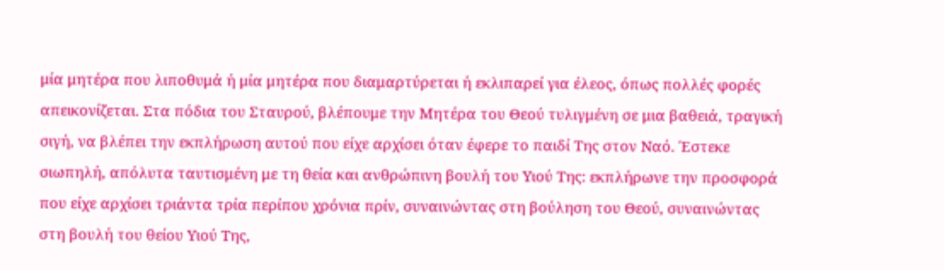μία μητέρα που λιποθυμά ή μία μητέρα που διαμαρτύρεται ή εκλιπαρεί για έλεος, όπως πολλές φορές απεικονίζεται. Στα πόδια του Σταυρού, βλέπουμε την Μητέρα του Θεού τυλιγμένη σε μια βαθειά, τραγική σιγή, να βλέπει την εκπλήρωση αυτού που είχε αρχίσει όταν έφερε το παιδί Της στον Ναό. Έστεκε σιωπηλή, απόλυτα ταυτισμένη με τη θεία και ανθρώπινη βουλή του Υιού Της: εκπλήρωνε την προσφορά που είχε αρχίσει τριάντα τρία περίπου χρόνια πρίν, συναινώντας στη βούληση του Θεού, συναινώντας στη βουλή του θείου Υιού Της,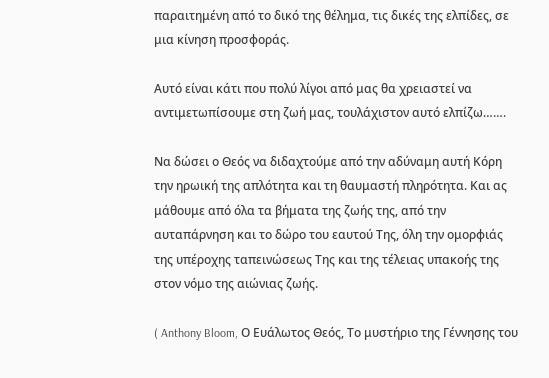παραιτημένη από το δικό της θέλημα, τις δικές της ελπίδες, σε μια κίνηση προσφοράς.

Αυτό είναι κάτι που πολύ λίγοι από μας θα χρειαστεί να αντιμετωπίσουμε στη ζωή μας, τουλάχιστον αυτό ελπίζω…….

Να δώσει ο Θεός να διδαχτούμε από την αδύναμη αυτή Κόρη την ηρωική της απλότητα και τη θαυμαστή πληρότητα. Και ας μάθουμε από όλα τα βήματα της ζωής της, από την αυταπάρνηση και το δώρο του εαυτού Της, όλη την ομορφιάς της υπέροχης ταπεινώσεως Της και της τέλειας υπακοής της στον νόμο της αιώνιας ζωής.

( Anthony Bloom, Ο Ευάλωτος Θεός, Το μυστήριο της Γέννησης του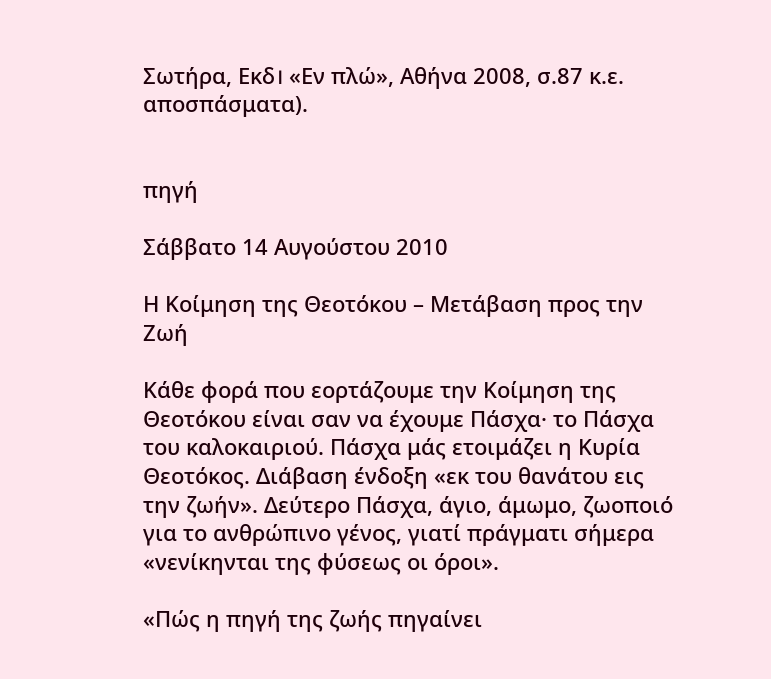Σωτήρα, Εκδ। «Εν πλώ», Αθήνα 2008, σ.87 κ.ε. αποσπάσματα).


πηγή

Σάββατο 14 Αυγούστου 2010

Η Κοίμηση της Θεοτόκου – Μετάβαση προς την Ζωή

Κάθε φορά που εορτάζουμε την Κοίμηση της Θεοτόκου είναι σαν να έχουμε Πάσχα· το Πάσχα του καλοκαιριού. Πάσχα μάς ετοιμάζει η Κυρία Θεοτόκος. Διάβαση ένδοξη «εκ του θανάτου εις την ζωήν». Δεύτερο Πάσχα, άγιο, άμωμο, ζωοποιό για το ανθρώπινο γένος, γιατί πράγματι σήμερα «νενίκηνται της φύσεως οι όροι».

«Πώς η πηγή της ζωής πηγαίνει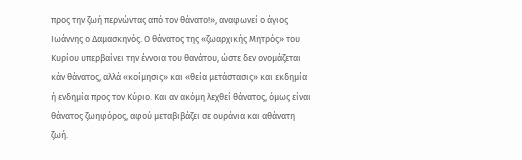προς την ζωή περνώντας από τον θάνατο!», αναφωνεί ο άγιος Ιωάννης ο Δαμασκηνός. Ο θάνατος της «ζωαρχικής Μητρός» του Κυρίου υπερβαίνει την έννοια του θανάτου, ώστε δεν ονομάζεται κάν θάνατος, αλλά «κοίμησις» και «θεία μετάστασις» και εκδημία ή ενδημία προς τον Κύριο. Και αν ακόμη λεχθεί θάνατος, όμως είναι θάνατος ζωηφόρος, αφού μεταβιβάζει σε ουράνια και αθάνατη ζωή.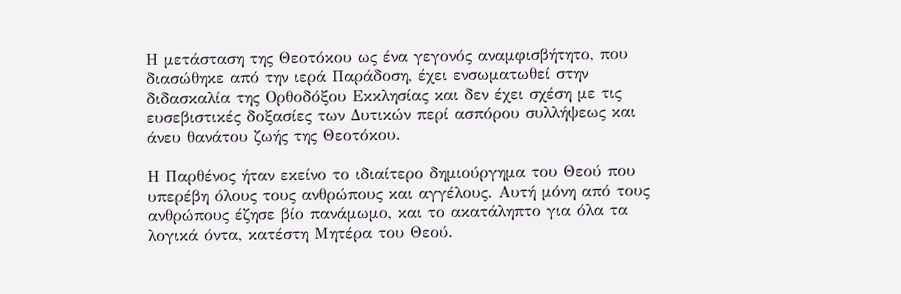Η μετάσταση της Θεοτόκου ως ένα γεγονός αναμφισβήτητο, που διασώθηκε από την ιερά Παράδοση, έχει ενσωματωθεί στην διδασκαλία της Ορθοδόξου Εκκλησίας και δεν έχει σχέση με τις ευσεβιστικές δοξασίες των Δυτικών περί ασπόρου συλλήψεως και άνευ θανάτου ζωής της Θεοτόκου.

Η Παρθένος ήταν εκείνο το ιδιαίτερο δημιούργημα του Θεού που υπερέβη όλους τους ανθρώπους και αγγέλους. Αυτή μόνη από τους ανθρώπους έζησε βίο πανάμωμο, και το ακατάληπτο για όλα τα λογικά όντα, κατέστη Μητέρα του Θεού.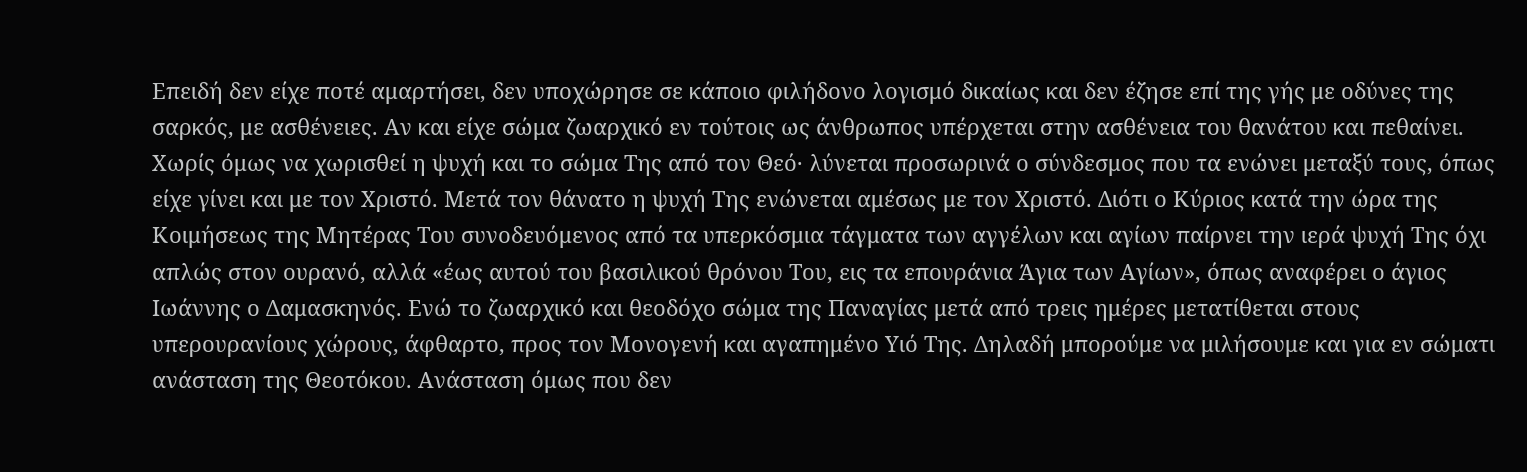Επειδή δεν είχε ποτέ αμαρτήσει, δεν υποχώρησε σε κάποιο φιλήδονο λογισμό δικαίως και δεν έζησε επί της γής με οδύνες της σαρκός, με ασθένειες. Αν και είχε σώμα ζωαρχικό εν τούτοις ως άνθρωπος υπέρχεται στην ασθένεια του θανάτου και πεθαίνει. Χωρίς όμως να χωρισθεί η ψυχή και το σώμα Της από τον Θεό· λύνεται προσωρινά ο σύνδεσμος που τα ενώνει μεταξύ τους, όπως είχε γίνει και με τον Χριστό. Μετά τον θάνατο η ψυχή Της ενώνεται αμέσως με τον Χριστό. Διότι ο Κύριος κατά την ώρα της Κοιμήσεως της Μητέρας Του συνοδευόμενος από τα υπερκόσμια τάγματα των αγγέλων και αγίων παίρνει την ιερά ψυχή Της όχι απλώς στον ουρανό, αλλά «έως αυτού του βασιλικού θρόνου Του, εις τα επουράνια Άγια των Αγίων», όπως αναφέρει ο άγιος Ιωάννης ο Δαμασκηνός. Ενώ το ζωαρχικό και θεοδόχο σώμα της Παναγίας μετά από τρεις ημέρες μετατίθεται στους υπερουρανίους χώρους, άφθαρτο, προς τον Μονογενή και αγαπημένο Υιό Της. Δηλαδή μπορούμε να μιλήσουμε και για εν σώματι ανάσταση της Θεοτόκου. Ανάσταση όμως που δεν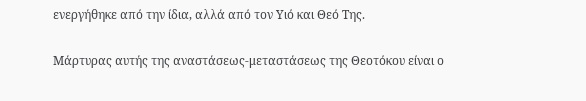ενεργήθηκε από την ίδια, αλλά από τον Υιό και Θεό Της.

Μάρτυρας αυτής της αναστάσεως-μεταστάσεως της Θεοτόκου είναι ο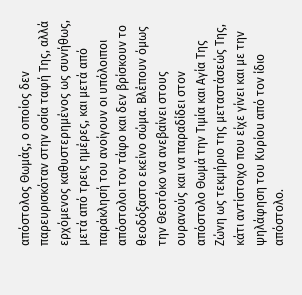απόστολος Θωμάς, ο οποίος δεν παρευρισκόταν στην οσία ταφή Της, αλλά ερχόμενος καθυστερημένος ως συνήθως, μετά από τρεις ημέρες, και μετά από παράκλησή του ανοίγουν οι υπόλοιποι απόστολοι τον τάφο και δεν βρίσκουν το θεοδόξαστο εκείνο σώμα. Βλέπουν όμως την Θεοτόκο να ανεβαίνει στους ουρανούς και να παραδίδει στον απόστολο Θωμά την Τιμία και Αγία Της Ζώνη ως τεκμήριο της μεταστάσεώς Της, κάτι αντίστοιχο που είχε γίνει και με την ψηλάφηση του Κυρίου από τον ίδιο απόστολο.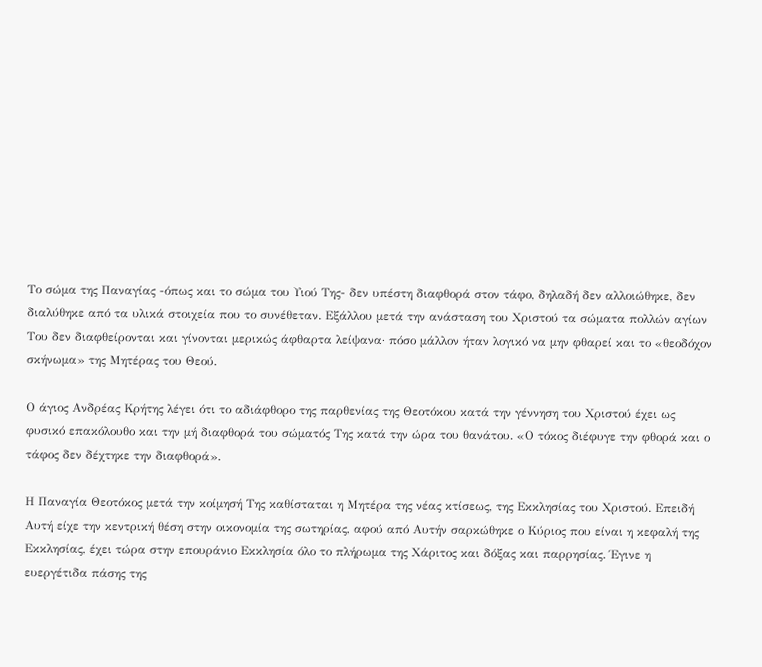Το σώμα της Παναγίας -όπως και το σώμα του Υιού Της- δεν υπέστη διαφθορά στον τάφο, δηλαδή δεν αλλοιώθηκε, δεν διαλύθηκε από τα υλικά στοιχεία που το συνέθεταν. Εξάλλου μετά την ανάσταση του Χριστού τα σώματα πολλών αγίων Του δεν διαφθείρονται και γίνονται μερικώς άφθαρτα λείψανα· πόσο μάλλον ήταν λογικό να μην φθαρεί και το «θεοδόχον σκήνωμα» της Μητέρας του Θεού.

Ο άγιος Ανδρέας Κρήτης λέγει ότι το αδιάφθορο της παρθενίας της Θεοτόκου κατά την γέννηση του Χριστού έχει ως φυσικό επακόλουθο και την μή διαφθορά του σώματός Της κατά την ώρα του θανάτου. «Ο τόκος διέφυγε την φθορά και ο τάφος δεν δέχτηκε την διαφθορά».

Η Παναγία Θεοτόκος μετά την κοίμησή Της καθίσταται η Μητέρα της νέας κτίσεως, της Εκκλησίας του Χριστού. Επειδή Αυτή είχε την κεντρική θέση στην οικονομία της σωτηρίας, αφού από Αυτήν σαρκώθηκε ο Κύριος που είναι η κεφαλή της Εκκλησίας, έχει τώρα στην επουράνιο Εκκλησία όλο το πλήρωμα της Χάριτος και δόξας και παρρησίας. Έγινε η ευεργέτιδα πάσης της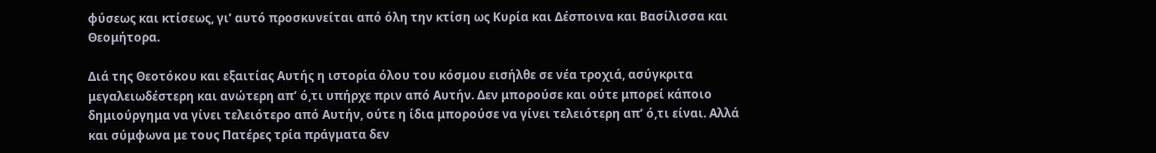φύσεως και κτίσεως, γι’ αυτό προσκυνείται από όλη την κτίση ως Κυρία και Δέσποινα και Βασίλισσα και Θεομήτορα.

Διά της Θεοτόκου και εξαιτίας Αυτής η ιστορία όλου του κόσμου εισήλθε σε νέα τροχιά, ασύγκριτα μεγαλειωδέστερη και ανώτερη απ’ ό,τι υπήρχε πριν από Αυτήν. Δεν μπορούσε και ούτε μπορεί κάποιο δημιούργημα να γίνει τελειότερο από Αυτήν, ούτε η ίδια μπορούσε να γίνει τελειότερη απ’ ό,τι είναι. Αλλά και σύμφωνα με τους Πατέρες τρία πράγματα δεν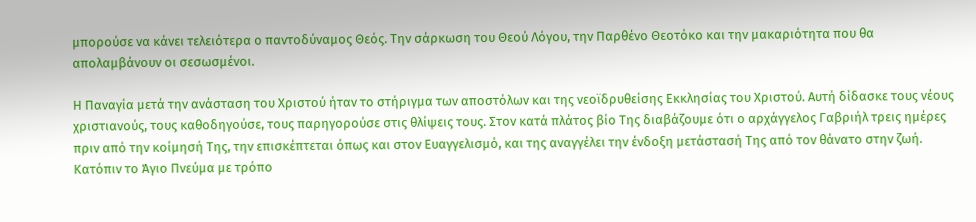μπορούσε να κάνει τελειότερα ο παντοδύναμος Θεός. Την σάρκωση του Θεού Λόγου, την Παρθένο Θεοτόκο και την μακαριότητα που θα απολαμβάνουν οι σεσωσμένοι.

Η Παναγία μετά την ανάσταση του Χριστού ήταν το στήριγμα των αποστόλων και της νεοϊδρυθείσης Εκκλησίας του Χριστού. Αυτή δίδασκε τους νέους χριστιανούς, τους καθοδηγούσε, τους παρηγορούσε στις θλίψεις τους. Στον κατά πλάτος βίο Της διαβάζουμε ότι ο αρχάγγελος Γαβριήλ τρεις ημέρες πριν από την κοίμησή Της, την επισκέπτεται όπως και στον Ευαγγελισμό, και της αναγγέλει την ένδοξη μετάστασή Της από τον θάνατο στην ζωή. Κατόπιν το Άγιο Πνεύμα με τρόπο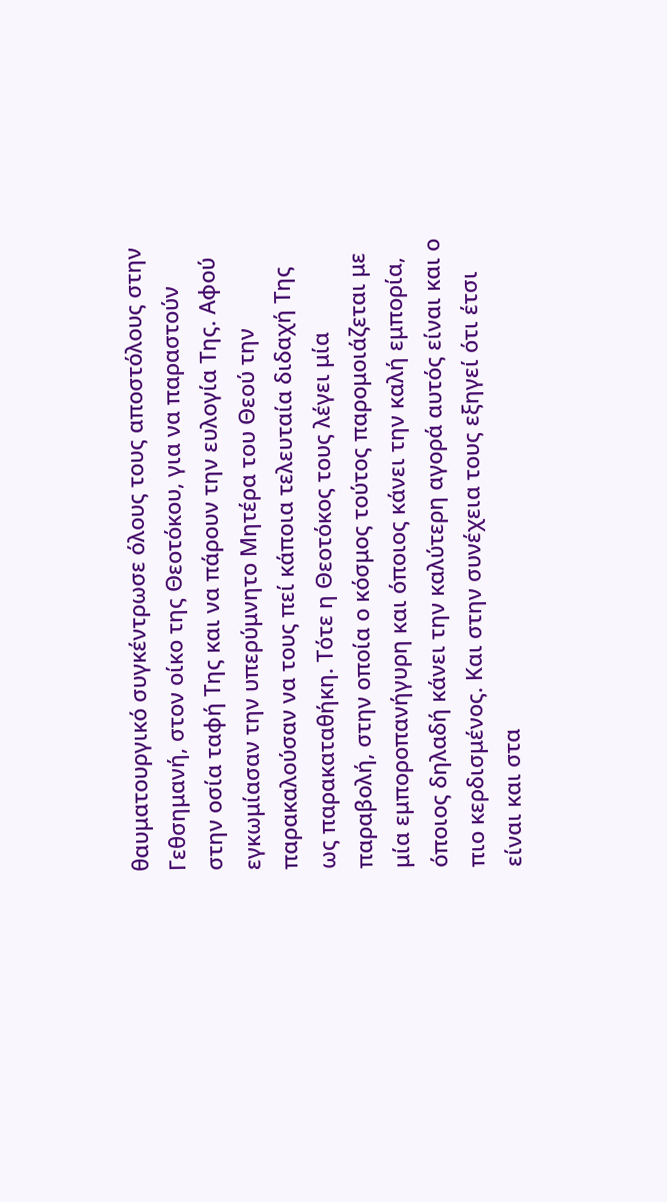θαυματουργικό συγκέντρωσε όλους τους αποστόλους στην Γεθσημανή, στον οίκο της Θεοτόκου, για να παραστούν στην οσία ταφή Της και να πάρουν την ευλογία Της. Αφού εγκωμίασαν την υπερύμνητο Μητέρα του Θεού την παρακαλούσαν να τους πεί κάποια τελευταία διδαχή Της ως παρακαταθήκη. Τότε η Θεοτόκος τους λέγει μία παραβολή, στην οποία ο κόσμος τούτος παρομοιάζεται με μία εμποροπανήγυρη και όποιος κάνει την καλή εμπορία, όποιος δηλαδή κάνει την καλύτερη αγορά αυτός είναι και ο πιο κερδισμένος. Και στην συνέχεια τους εξηγεί ότι έτσι είναι και στα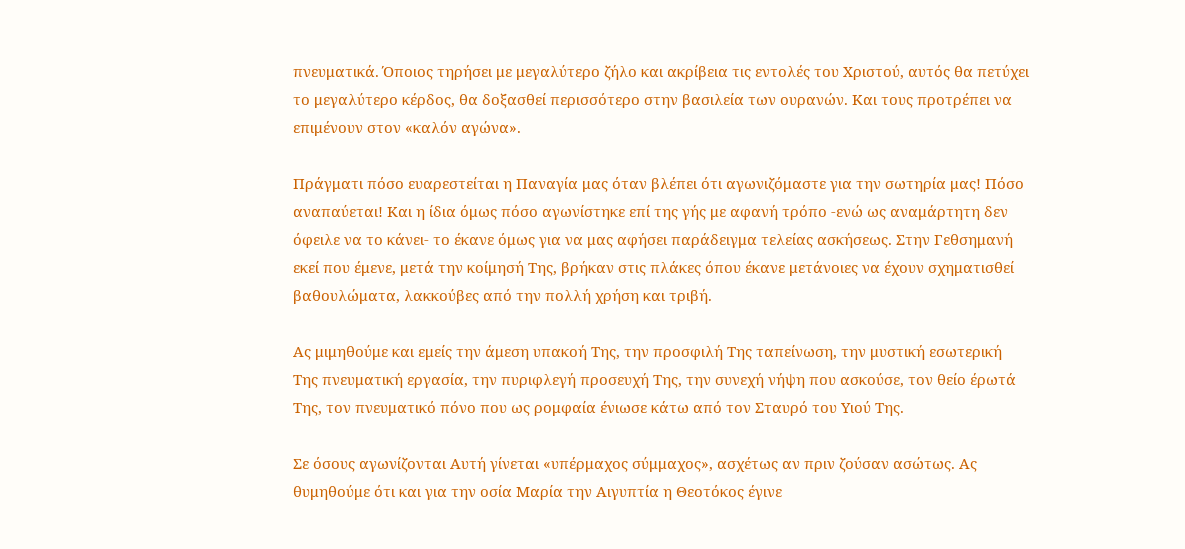πνευματικά. Όποιος τηρήσει με μεγαλύτερο ζήλο και ακρίβεια τις εντολές του Χριστού, αυτός θα πετύχει το μεγαλύτερο κέρδος, θα δοξασθεί περισσότερο στην βασιλεία των ουρανών. Και τους προτρέπει να επιμένουν στον «καλόν αγώνα».

Πράγματι πόσο ευαρεστείται η Παναγία μας όταν βλέπει ότι αγωνιζόμαστε για την σωτηρία μας! Πόσο αναπαύεται! Και η ίδια όμως πόσο αγωνίστηκε επί της γής με αφανή τρόπο -ενώ ως αναμάρτητη δεν όφειλε να το κάνει- το έκανε όμως για να μας αφήσει παράδειγμα τελείας ασκήσεως. Στην Γεθσημανή εκεί που έμενε, μετά την κοίμησή Της, βρήκαν στις πλάκες όπου έκανε μετάνοιες να έχουν σχηματισθεί βαθουλώματα, λακκούβες από την πολλή χρήση και τριβή.

Ας μιμηθούμε και εμείς την άμεση υπακοή Της, την προσφιλή Της ταπείνωση, την μυστική εσωτερική Της πνευματική εργασία, την πυριφλεγή προσευχή Της, την συνεχή νήψη που ασκούσε, τον θείο έρωτά Της, τον πνευματικό πόνο που ως ρομφαία ένιωσε κάτω από τον Σταυρό του Υιού Της.

Σε όσους αγωνίζονται Αυτή γίνεται «υπέρμαχος σύμμαχος», ασχέτως αν πριν ζούσαν ασώτως. Ας θυμηθούμε ότι και για την οσία Μαρία την Αιγυπτία η Θεοτόκος έγινε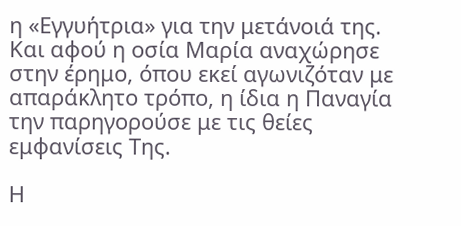η «Εγγυήτρια» για την μετάνοιά της. Και αφού η οσία Μαρία αναχώρησε στην έρημο, όπου εκεί αγωνιζόταν με απαράκλητο τρόπο, η ίδια η Παναγία την παρηγορούσε με τις θείες εμφανίσεις Της.

Η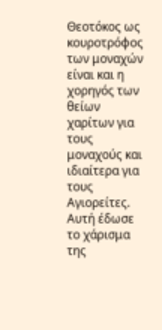Θεοτόκος ως κουροτρόφος των μοναχών είναι και η χορηγός των θείων χαρίτων για τους μοναχούς και ιδιαίτερα για τους Αγιορείτες. Αυτή έδωσε το χάρισμα της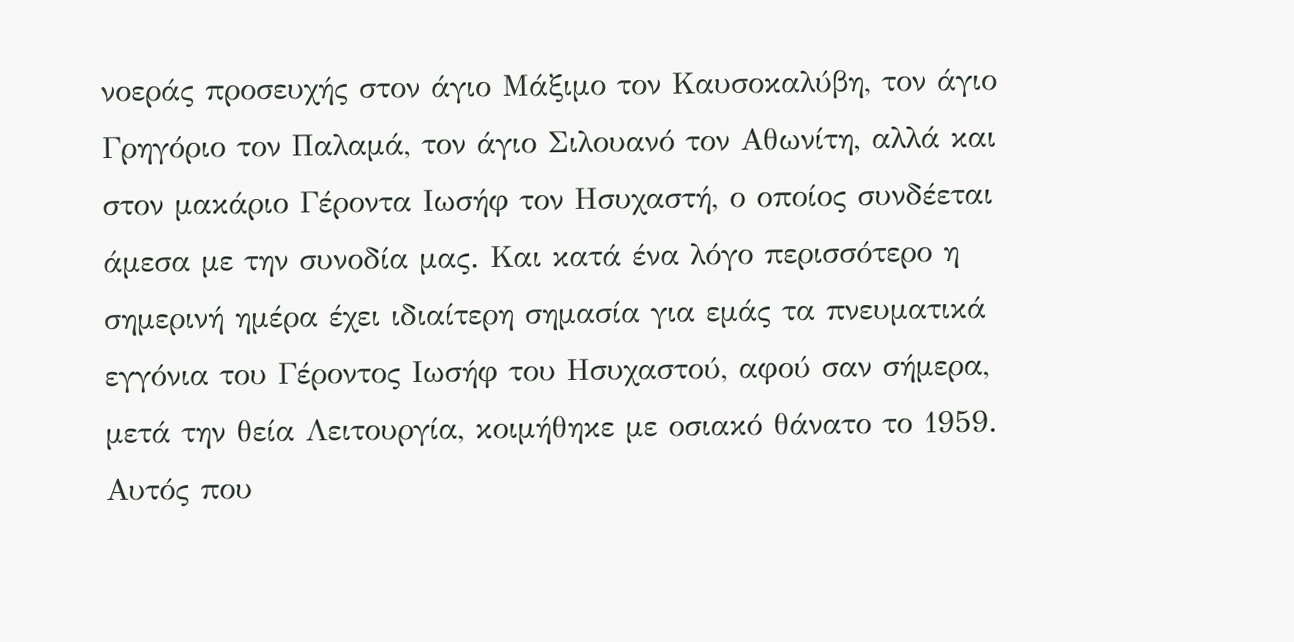νοεράς προσευχής στον άγιο Μάξιμο τον Καυσοκαλύβη, τον άγιο Γρηγόριο τον Παλαμά, τον άγιο Σιλουανό τον Αθωνίτη, αλλά και στον μακάριο Γέροντα Ιωσήφ τον Ησυχαστή, ο οποίος συνδέεται άμεσα με την συνοδία μας. Και κατά ένα λόγο περισσότερο η σημερινή ημέρα έχει ιδιαίτερη σημασία για εμάς τα πνευματικά εγγόνια του Γέροντος Ιωσήφ του Ησυχαστού, αφού σαν σήμερα, μετά την θεία Λειτουργία, κοιμήθηκε με οσιακό θάνατο το 1959. Αυτός που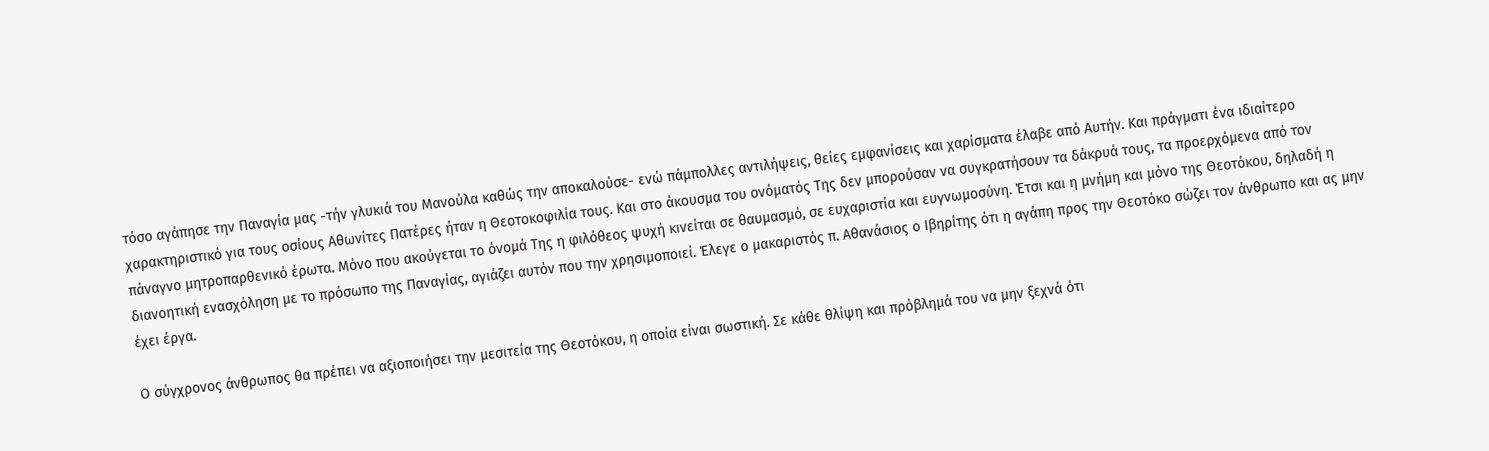τόσο αγάπησε την Παναγία μας -τήν γλυκιά του Μανούλα καθώς την αποκαλούσε- ενώ πάμπολλες αντιλήψεις, θείες εμφανίσεις και χαρίσματα έλαβε από Αυτήν. Και πράγματι ένα ιδιαίτερο χαρακτηριστικό για τους οσίους Αθωνίτες Πατέρες ήταν η Θεοτοκοφιλία τους. Και στο άκουσμα του ονόματός Της δεν μπορούσαν να συγκρατήσουν τα δάκρυά τους, τα προερχόμενα από τον πάναγνο μητροπαρθενικό έρωτα. Μόνο που ακούγεται το όνομά Της η φιλόθεος ψυχή κινείται σε θαυμασμό, σε ευχαριστία και ευγνωμοσύνη. Έτσι και η μνήμη και μόνο της Θεοτόκου, δηλαδή η διανοητική ενασχόληση με το πρόσωπο της Παναγίας, αγιάζει αυτόν που την χρησιμοποιεί. Έλεγε ο μακαριστός π. Αθανάσιος ο Ιβηρίτης ότι η αγάπη προς την Θεοτόκο σώζει τον άνθρωπο και ας μην έχει έργα.

Ο σύγχρονος άνθρωπος θα πρέπει να αξιοποιήσει την μεσιτεία της Θεοτόκου, η οποία είναι σωστική. Σε κάθε θλίψη και πρόβλημά του να μην ξεχνά ότι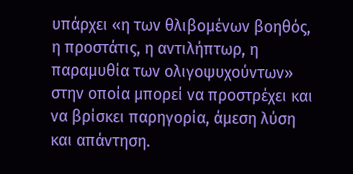υπάρχει «η των θλιβομένων βοηθός, η προστάτις, η αντιλήπτωρ, η παραμυθία των ολιγοψυχούντων» στην οποία μπορεί να προστρέχει και να βρίσκει παρηγορία, άμεση λύση και απάντηση.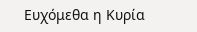Ευχόμεθα η Κυρία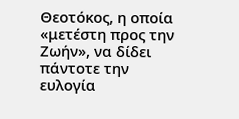Θεοτόκος, η οποία «μετέστη προς την Ζωήν», να δίδει πάντοτε την ευλογία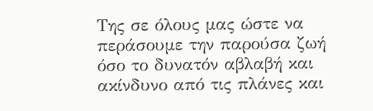Της σε όλους μας ώστε να περάσουμε την παρούσα ζωή όσο το δυνατόν αβλαβή και ακίνδυνο από τις πλάνες και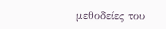μεθοδείες του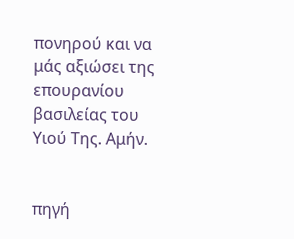πονηρού και να μάς αξιώσει της επουρανίου βασιλείας του Υιού Της. Αμήν.


πηγή